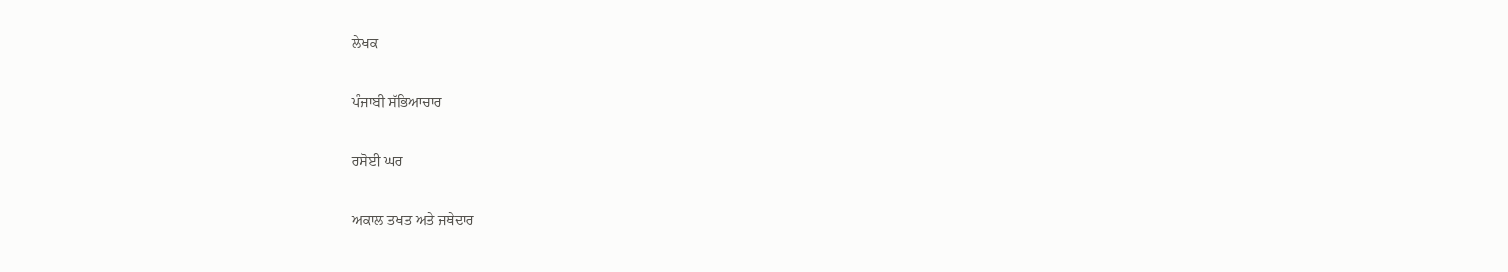ਲੇਖਕ

ਪੰਜਾਬੀ ਸੱਭਿਆਚਾਰ

ਰਸੋਈ ਘਰ

ਅਕਾਲ ਤਖਤ ਅਤੇ ਜਥੇਦਾਰ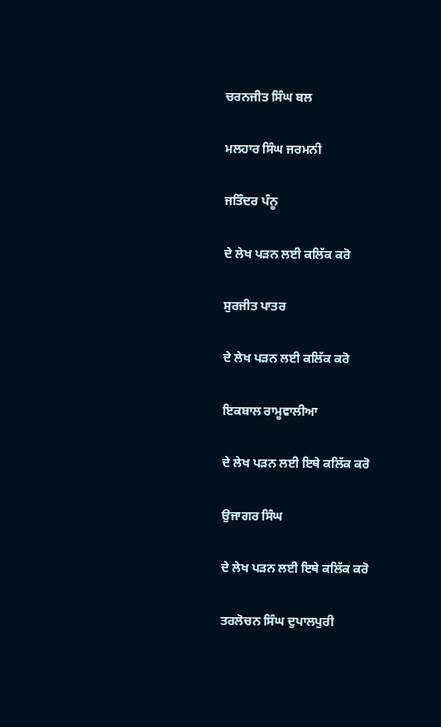ਚਰਨਜੀਤ ਸਿੰਘ ਬਲ

ਮਲਹਾਰ ਸਿੰਘ ਜਰਮਨੀ

ਜਤਿੰਦਰ ਪੰਨੂ

ਦੇ ਲੇਖ ਪੜਨ ਲਈ ਕਲਿੱਕ ਕਰੋ

ਸੁਰਜੀਤ ਪਾਤਰ

ਦੇ ਲੇਖ ਪੜਨ ਲਈ ਕਲਿੱਕ ਕਰੋ

ਇਕਬਾਲ ਰਾਮੂਵਾਲੀਆ

ਦੇ ਲੇਖ ਪੜਨ ਲਈ ਇਥੇ ਕਲਿੱਕ ਕਰੋ

ਉਜਾਗਰ ਸਿੰਘ

ਦੇ ਲੇਖ ਪੜਨ ਲਈ ਇਥੇ ਕਲਿੱਕ ਕਰੋ

ਤਰਲੋਚਨ ਸਿੰਘ ਦੁਪਾਲਪੁਰੀ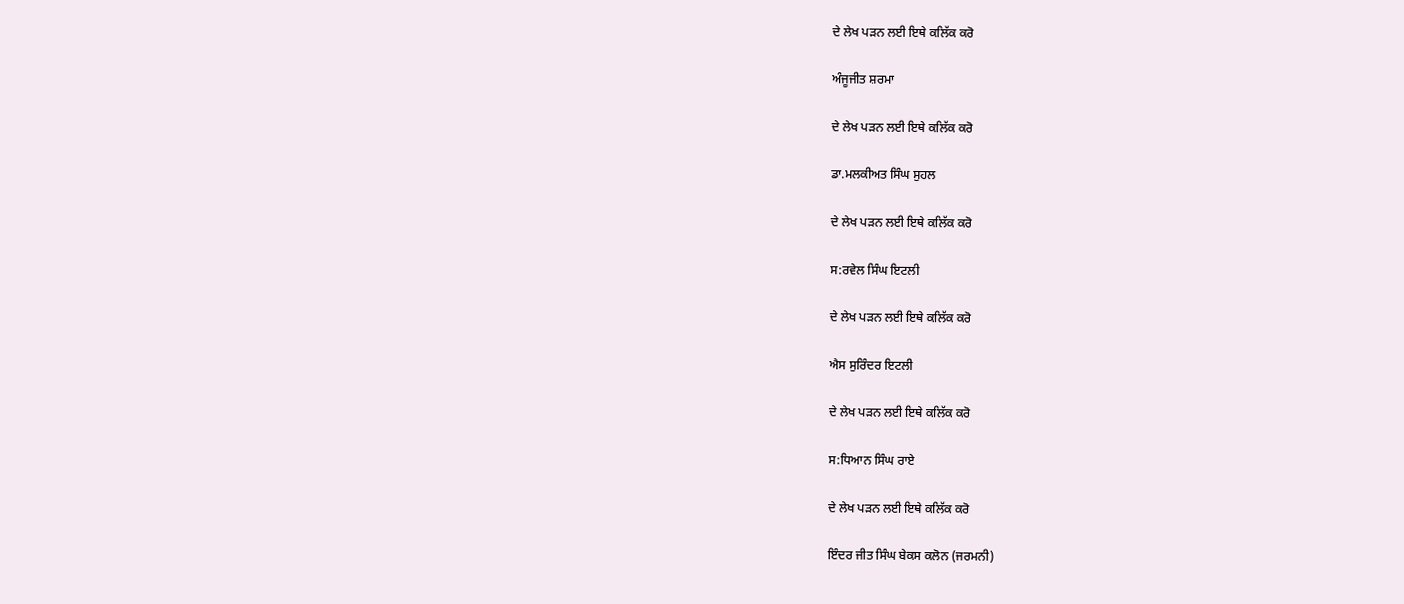ਦੇ ਲੇਖ ਪੜਨ ਲਈ ਇਥੇ ਕਲਿੱਕ ਕਰੋ

ਅੰਜੂਜੀਤ ਸ਼ਰਮਾ

ਦੇ ਲੇਖ ਪੜਨ ਲਈ ਇਥੇ ਕਲਿੱਕ ਕਰੋ

ਡਾ.ਮਲਕੀਅਤ ਸਿੰਘ ਸੁਹਲ

ਦੇ ਲੇਖ ਪੜਨ ਲਈ ਇਥੇ ਕਲਿੱਕ ਕਰੋ

ਸ:ਰਵੇਲ ਸਿੰਘ ਇਟਲੀ

ਦੇ ਲੇਖ ਪੜਨ ਲਈ ਇਥੇ ਕਲਿੱਕ ਕਰੋ

ਐਸ ਸੁਰਿੰਦਰ ਇਟਲੀ

ਦੇ ਲੇਖ ਪੜਨ ਲਈ ਇਥੇ ਕਲਿੱਕ ਕਰੋ

ਸ:ਧਿਆਨ ਸਿੰਘ ਰਾਏ

ਦੇ ਲੇਖ ਪੜਨ ਲਈ ਇਥੇ ਕਲਿੱਕ ਕਰੋ

ਇੰਦਰ ਜੀਤ ਸਿੰਘ ਬੇਕਸ ਕਲੋਨ (ਜਰਮਨੀ)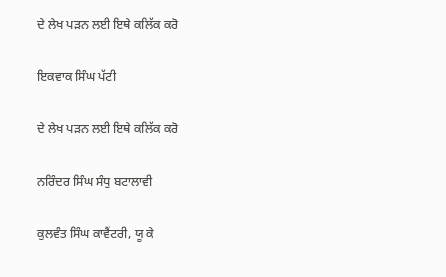ਦੇ ਲੇਖ ਪੜਨ ਲਈ ਇਥੇ ਕਲਿੱਕ ਕਰੋ

ਇਕਵਾਕ ਸਿੰਘ ਪੱਟੀ

ਦੇ ਲੇਖ ਪੜਨ ਲਈ ਇਥੇ ਕਲਿੱਕ ਕਰੋ

ਨਰਿੰਦਰ ਸਿੰਘ ਸੰਧੁ ਬਟਾਲਾਵੀ

ਕੁਲਵੰਤ ਸਿੰਘ ਕਾਵੈਂਟਰੀ, ਯੂ ਕੇ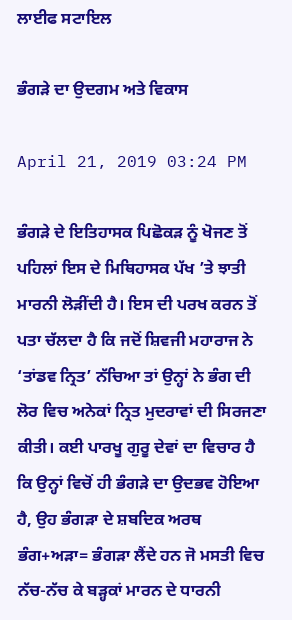ਲਾਈਫ ਸਟਾਇਲ

ਭੰਗੜੇ ਦਾ ਉਦਗਮ ਅਤੇ ਵਿਕਾਸ

April 21, 2019 03:24 PM

ਭੰਗੜੇ ਦੇ ਇਤਿਹਾਸਕ ਪਿਛੋਕੜ ਨੂੰ ਖੋਜਣ ਤੋਂ ਪਹਿਲਾਂ ਇਸ ਦੇ ਮਿਥਿਹਾਸਕ ਪੱਖ ’ਤੇ ਝਾਤੀ ਮਾਰਨੀ ਲੋੜੀਂਦੀ ਹੈ। ਇਸ ਦੀ ਪਰਖ ਕਰਨ ਤੋਂ ਪਤਾ ਚੱਲਦਾ ਹੈ ਕਿ ਜਦੋਂ ਸ਼ਿਵਜੀ ਮਹਾਰਾਜ ਨੇ ‘ਤਾਂਡਵ ਨ੍ਰਿਤ’ ਨੱਚਿਆ ਤਾਂ ਉਨ੍ਹਾਂ ਨੇ ਭੰਗ ਦੀ ਲੋਰ ਵਿਚ ਅਨੇਕਾਂ ਨ੍ਰਿਤ ਮੁਦਰਾਵਾਂ ਦੀ ਸਿਰਜਣਾ ਕੀਤੀ। ਕਈ ਪਾਰਖੂ ਗੁਰੂ ਦੇਵਾਂ ਦਾ ਵਿਚਾਰ ਹੈ ਕਿ ਉਨ੍ਹਾਂ ਵਿਚੋਂ ਹੀ ਭੰਗੜੇ ਦਾ ਉਦਭਵ ਹੋਇਆ ਹੈ, ਉਹ ਭੰਗੜਾ ਦੇ ਸ਼ਬਦਿਕ ਅਰਥ ਭੰਗ+ਅੜਾ= ਭੰਗੜਾ ਲੈਂਦੇ ਹਨ ਜੋ ਮਸਤੀ ਵਿਚ ਨੱਚ-ਨੱਚ ਕੇ ਬੜ੍ਹਕਾਂ ਮਾਰਨ ਦੇ ਧਾਰਨੀ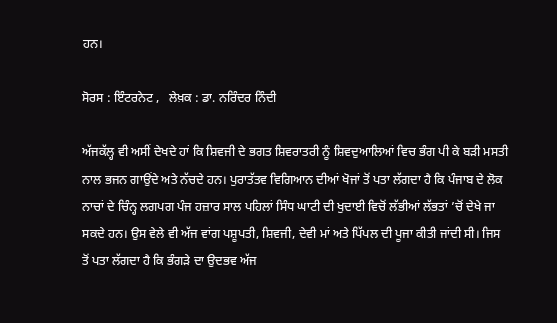ਹਨ।

ਸੋਰਸ : ਇੰਟਰਨੇਟ ,   ਲੇਖ਼ਕ : ਡਾ. ਨਰਿੰਦਰ ਨਿੰਦੀ

ਅੱਜਕੱਲ੍ਹ ਵੀ ਅਸੀਂ ਦੇਖਦੇ ਹਾਂ ਕਿ ਸ਼ਿਵਜੀ ਦੇ ਭਗਤ ਸ਼ਿਵਰਾਤਰੀ ਨੂੰ ਸ਼ਿਵਦੁਆਲਿਆਂ ਵਿਚ ਭੰਗ ਪੀ ਕੇ ਬੜੀ ਮਸਤੀ ਨਾਲ ਭਜਨ ਗਾਉਂਦੇ ਅਤੇ ਨੱਚਦੇ ਹਨ। ਪੁਰਾਤੱਤਵ ਵਿਗਿਆਨ ਦੀਆਂ ਖੋਜਾਂ ਤੋਂ ਪਤਾ ਲੱਗਦਾ ਹੈ ਕਿ ਪੰਜਾਬ ਦੇ ਲੋਕ ਨਾਚਾਂ ਦੇ ਚਿੰਨ੍ਹ ਲਗਪਗ ਪੰਜ ਹਜ਼ਾਰ ਸਾਲ ਪਹਿਲਾਂ ਸਿੰਧ ਘਾਟੀ ਦੀ ਖੁਦਾਈ ਵਿਚੋਂ ਲੱਭੀਆਂ ਲੱਭਤਾਂ ’ਚੋਂ ਦੇਖੇ ਜਾ ਸਕਦੇ ਹਨ। ਉਸ ਵੇਲੇ ਵੀ ਅੱਜ ਵਾਂਗ ਪਸ਼ੂਪਤੀ, ਸ਼ਿਵਜੀ, ਦੇਵੀ ਮਾਂ ਅਤੇ ਪਿੱਪਲ ਦੀ ਪੂਜਾ ਕੀਤੀ ਜਾਂਦੀ ਸੀ। ਜਿਸ ਤੋਂ ਪਤਾ ਲੱਗਦਾ ਹੈ ਕਿ ਭੰਗੜੇ ਦਾ ਉਦਭਵ ਅੱਜ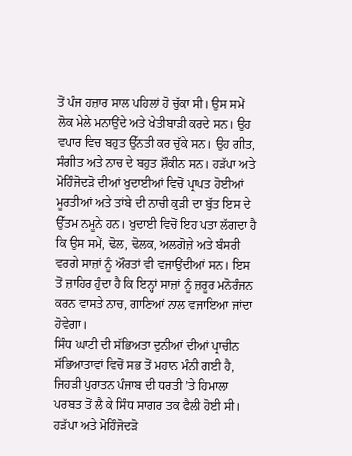ਤੋਂ ਪੰਜ ਹਜ਼ਾਰ ਸਾਲ ਪਹਿਲਾਂ ਹੋ ਚੁੱਕਾ ਸੀ। ਉਸ ਸਮੇਂ ਲੋਕ ਮੇਲੇ ਮਨਾਉਂਦੇ ਅਤੇ ਖੇਤੀਬਾੜੀ ਕਰਦੇ ਸਨ। ਉਹ ਵਪਾਰ ਵਿਚ ਬਹੁਤ ਉੱਨਤੀ ਕਰ ਚੁੱਕੇ ਸਨ। ਉਹ ਗੀਤ, ਸੰਗੀਤ ਅਤੇ ਨਾਚ ਦੇ ਬਹੁਤ ਸ਼ੌਕੀਨ ਸਨ। ਹੜੱਪਾ ਅਤੇ ਮੋਹਿੰਜੋਦੜੋ ਦੀਆਂ ਖੁਦਾਈਆਂ ਵਿਚੋਂ ਪ੍ਰਾਪਤ ਹੋਈਆਂ ਮੂਰਤੀਆਂ ਅਤੇ ਤਾਂਬੇ ਦੀ ਨਾਚੀ ਕੁੜੀ ਦਾ ਬੁੱਤ ਇਸ ਦੇ ਉੱਤਮ ਨਮੂਨੇ ਹਨ। ਖੁਦਾਈ ਵਿਚੋਂ ਇਹ ਪਤਾ ਲੱਗਦਾ ਹੈ ਕਿ ਉਸ ਸਮੇਂ, ਢੋਲ, ਢੋਲਕ, ਅਲਗੋਜ਼ੇ ਅਤੇ ਬੰਸਰੀ ਵਰਗੇ ਸਾਜ਼ਾਂ ਨੂੰ ਔਰਤਾਂ ਵੀ ਵਜਾਉਂਦੀਆਂ ਸਨ। ਇਸ ਤੋਂ ਜ਼ਾਹਿਰ ਹੁੰਦਾ ਹੈ ਕਿ ਇਨ੍ਹਾਂ ਸਾਜ਼ਾਂ ਨੂੰ ਜ਼ਰੂਰ ਮਨੋਰੰਜਨ ਕਰਨ ਵਾਸਤੇ ਨਾਚ, ਗਾਣਿਆਂ ਨਾਲ ਵਜਾਇਆ ਜਾਂਦਾ ਹੋਵੇਗਾ।
ਸਿੰਧ ਘਾਟੀ ਦੀ ਸੱਭਿਅਤਾ ਦੁਨੀਆਂ ਦੀਆਂ ਪ੍ਰਾਚੀਨ ਸੱਭਿਆਤਾਵਾਂ ਵਿਚੋਂ ਸਭ ਤੋਂ ਮਹਾਨ ਮੰਨੀ ਗਈ ਹੈ, ਜਿਹੜੀ ਪੁਰਾਤਨ ਪੰਜਾਬ ਦੀ ਧਰਤੀ ’ਤੇ ਹਿਮਾਲਾ ਪਰਬਤ ਤੋਂ ਲੈ ਕੇ ਸਿੰਧ ਸਾਗਰ ਤਕ ਫੈਲੀ ਹੋਈ ਸੀ। ਹੜੱਪਾ ਅਤੇ ਮੋਹਿੰਜੋਦੜੋ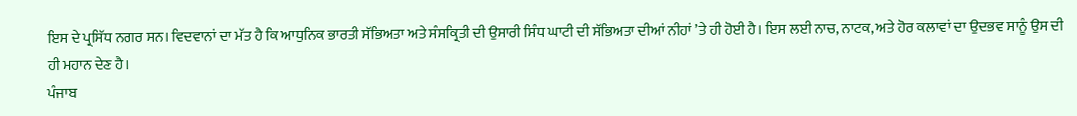ਇਸ ਦੇ ਪ੍ਰਸਿੱਧ ਨਗਰ ਸਨ। ਵਿਦਵਾਨਾਂ ਦਾ ਮੱਤ ਹੈ ਕਿ ਆਧੁਨਿਕ ਭਾਰਤੀ ਸੱਭਿਅਤਾ ਅਤੇ ਸੰਸਕ੍ਰਿਤੀ ਦੀ ਉਸਾਰੀ ਸਿੰਧ ਘਾਟੀ ਦੀ ਸੱਭਿਅਤਾ ਦੀਆਂ ਨੀਹਾਂ ’ਤੇ ਹੀ ਹੋਈ ਹੈ। ਇਸ ਲਈ ਨਾਚ, ਨਾਟਕ, ਅਤੇ ਹੋਰ ਕਲਾਵਾਂ ਦਾ ਉਦਭਵ ਸਾਨੂੰ ਉਸ ਦੀ ਹੀ ਮਹਾਨ ਦੇਣ ਹੈ।
ਪੰਜਾਬ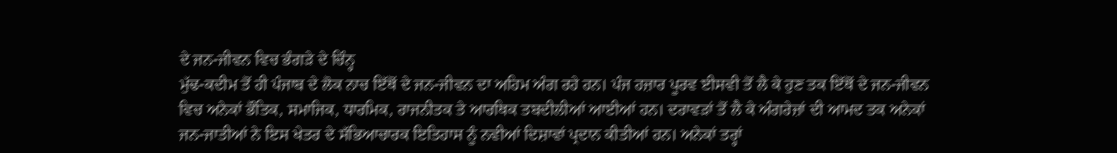ਦੇ ਜਨ-ਜੀਵਨ ਵਿਚ ਭੰਗੜੇ ਦੇ ਚਿੰਨ੍ਹ
ਮੁੱਢ-ਕਦੀਮ ਤੋਂ ਹੀ ਪੰਜਾਬ ਦੇ ਲੋਕ ਨਾਚ ਇੱਥੋਂ ਦੇ ਜਨ-ਜੀਵਨ ਦਾ ਅਹਿਮ ਅੰਗ ਰਹੇ ਹਨ। ਪੰਜ ਹਜ਼ਾਰ ਪੂਰਵ ਈਸਵੀ ਤੋਂ ਲੈ ਕੇ ਹੁਣ ਤਕ ਇੱਥੋਂ ਦੇ ਜਨ-ਜੀਵਨ ਵਿਚ ਅਨੇਕਾਂ ਭੌਤਿਕ, ਸਮਾਜਿਕ, ਧਾਰਮਿਕ, ਰਾਜਨੀਤਕ ਤੇ ਆਰਥਿਕ ਤਬਦੀਲੀਆਂ ਆਈਆਂ ਹਨ। ਦਰਾਵੜਾਂ ਤੋਂ ਲੈ ਕੇ ਅੰਗਰੇਜ਼ਾਂ ਦੀ ਆਮਦ ਤਕ ਅਨੇਕਾਂ ਜਨ-ਜਾਤੀਆਂ ਨੇ ਇਸ ਖੇਤਰ ਦੇ ਸੱਭਿਆਚਾਰਕ ਇਤਿਹਾਸ ਨੂੰ ਨਵੀਆਂ ਦਿਸ਼ਾਵਾਂ ਪ੍ਰਦਾਨ ਕੀਤੀਆਂ ਹਨ। ਅਨੇਕਾਂ ਤਰ੍ਹਾਂ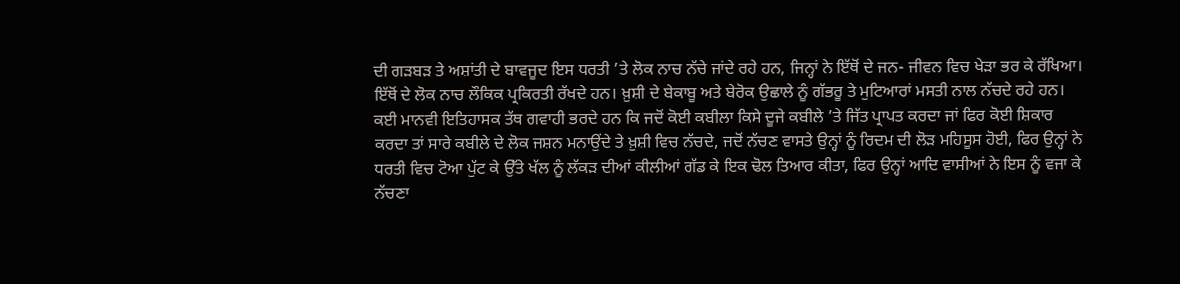ਦੀ ਗੜਬੜ ਤੇ ਅਸ਼ਾਂਤੀ ਦੇ ਬਾਵਜੂਦ ਇਸ ਧਰਤੀ ’ਤੇ ਲੋਕ ਨਾਚ ਨੱਚੇ ਜਾਂਦੇ ਰਹੇ ਹਨ, ਜਿਨ੍ਹਾਂ ਨੇ ਇੱਥੋਂ ਦੇ ਜਨ- ਜੀਵਨ ਵਿਚ ਖੇੜਾ ਭਰ ਕੇ ਰੱਖਿਆ। ਇੱਥੋਂ ਦੇ ਲੋਕ ਨਾਚ ਲੌਕਿਕ ਪ੍ਰਕਿਰਤੀ ਰੱਖਦੇ ਹਨ। ਖ਼ੁਸ਼ੀ ਦੇ ਬੇਕਾਬੂ ਅਤੇ ਬੇਰੋਕ ਉਛਾਲੇ ਨੂੰ ਗੱਭਰੂ ਤੇ ਮੁਟਿਆਰਾਂ ਮਸਤੀ ਨਾਲ ਨੱਚਦੇ ਰਹੇ ਹਨ।
ਕਈ ਮਾਨਵੀ ਇਤਿਹਾਸਕ ਤੱਥ ਗਵਾਹੀ ਭਰਦੇ ਹਨ ਕਿ ਜਦੋਂ ਕੋਈ ਕਬੀਲਾ ਕਿਸੇ ਦੂਜੇ ਕਬੀਲੇ ’ਤੇ ਜਿੱਤ ਪ੍ਰਾਪਤ ਕਰਦਾ ਜਾਂ ਫਿਰ ਕੋਈ ਸ਼ਿਕਾਰ ਕਰਦਾ ਤਾਂ ਸਾਰੇ ਕਬੀਲੇ ਦੇ ਲੋਕ ਜਸ਼ਨ ਮਨਾਉਂਦੇ ਤੇ ਖ਼ੁਸ਼ੀ ਵਿਚ ਨੱਚਦੇ, ਜਦੋਂ ਨੱਚਣ ਵਾਸਤੇ ਉਨ੍ਹਾਂ ਨੂੰ ਰਿਦਮ ਦੀ ਲੋੜ ਮਹਿਸੂਸ ਹੋਈ, ਫਿਰ ਉਨ੍ਹਾਂ ਨੇ ਧਰਤੀ ਵਿਚ ਟੋਆ ਪੁੱਟ ਕੇ ਉੱਤੇ ਖੱਲ ਨੂੰ ਲੱਕੜ ਦੀਆਂ ਕੀਲੀਆਂ ਗੱਡ ਕੇ ਇਕ ਢੋਲ ਤਿਆਰ ਕੀਤਾ, ਫਿਰ ਉਨ੍ਹਾਂ ਆਦਿ ਵਾਸੀਆਂ ਨੇ ਇਸ ਨੂੰ ਵਜਾ ਕੇ ਨੱਚਣਾ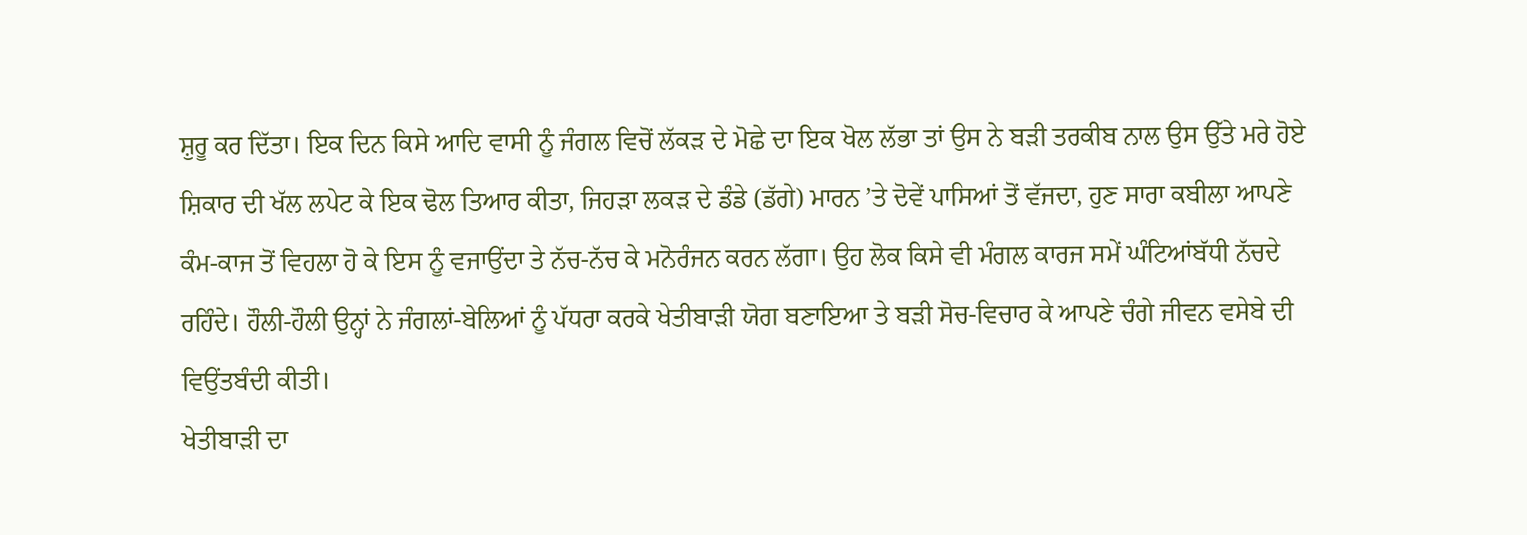ਸ਼ੁਰੂ ਕਰ ਦਿੱਤਾ। ਇਕ ਦਿਨ ਕਿਸੇ ਆਦਿ ਵਾਸੀ ਨੂੰ ਜੰਗਲ ਵਿਚੋਂ ਲੱਕੜ ਦੇ ਮੋਛੇ ਦਾ ਇਕ ਖੋਲ ਲੱਭਾ ਤਾਂ ਉਸ ਨੇ ਬੜੀ ਤਰਕੀਬ ਨਾਲ ਉਸ ਉੱਤੇ ਮਰੇ ਹੋਏ ਸ਼ਿਕਾਰ ਦੀ ਖੱਲ ਲਪੇਟ ਕੇ ਇਕ ਢੋਲ ਤਿਆਰ ਕੀਤਾ, ਜਿਹੜਾ ਲਕੜ ਦੇ ਡੰਡੇ (ਡੱਗੇ) ਮਾਰਨ ’ਤੇ ਦੋਵੇਂ ਪਾਸਿਆਂ ਤੋਂ ਵੱਜਦਾ, ਹੁਣ ਸਾਰਾ ਕਬੀਲਾ ਆਪਣੇ ਕੰਮ-ਕਾਜ ਤੋਂ ਵਿਹਲਾ ਹੋ ਕੇ ਇਸ ਨੂੰ ਵਜਾਉਂਦਾ ਤੇ ਨੱਚ-ਨੱਚ ਕੇ ਮਨੋਰੰਜਨ ਕਰਨ ਲੱਗਾ। ਉਹ ਲੋਕ ਕਿਸੇ ਵੀ ਮੰਗਲ ਕਾਰਜ ਸਮੇਂ ਘੰਟਿਆਂਬੱਧੀ ਨੱਚਦੇ ਰਹਿੰਦੇ। ਹੌਲੀ-ਹੌਲੀ ਉਨ੍ਹਾਂ ਨੇ ਜੰਗਲਾਂ-ਬੇਲਿਆਂ ਨੂੰ ਪੱਧਰਾ ਕਰਕੇ ਖੇਤੀਬਾੜੀ ਯੋਗ ਬਣਾਇਆ ਤੇ ਬੜੀ ਸੋਚ-ਵਿਚਾਰ ਕੇ ਆਪਣੇ ਚੰਗੇ ਜੀਵਨ ਵਸੇਬੇ ਦੀ ਵਿਉਂਤਬੰਦੀ ਕੀਤੀ।
ਖੇਤੀਬਾੜੀ ਦਾ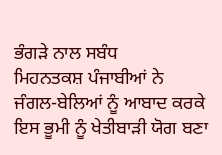ਭੰਗੜੇ ਨਾਲ ਸਬੰਧ
ਮਿਹਨਤਕਸ਼ ਪੰਜਾਬੀਆਂ ਨੇ ਜੰਗਲ-ਬੇਲਿਆਂ ਨੂੰ ਆਬਾਦ ਕਰਕੇ ਇਸ ਭੂਮੀ ਨੂੰ ਖੇਤੀਬਾੜੀ ਯੋਗ ਬਣਾ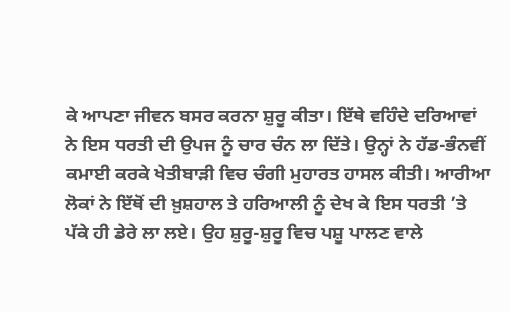ਕੇ ਆਪਣਾ ਜੀਵਨ ਬਸਰ ਕਰਨਾ ਸ਼ੁਰੂ ਕੀਤਾ। ਇੱਥੇ ਵਹਿੰਦੇ ਦਰਿਆਵਾਂ ਨੇ ਇਸ ਧਰਤੀ ਦੀ ਉਪਜ ਨੂੰ ਚਾਰ ਚੰਨ ਲਾ ਦਿੱਤੇ। ਉਨ੍ਹਾਂ ਨੇ ਹੱਡ-ਭੰਨਵੀਂ ਕਮਾਈ ਕਰਕੇ ਖੇਤੀਬਾੜੀ ਵਿਚ ਚੰਗੀ ਮੁਹਾਰਤ ਹਾਸਲ ਕੀਤੀ। ਆਰੀਆ ਲੋਕਾਂ ਨੇ ਇੱਥੋਂ ਦੀ ਖ਼ੁਸ਼ਹਾਲ ਤੇ ਹਰਿਆਲੀ ਨੂੰ ਦੇਖ ਕੇ ਇਸ ਧਰਤੀ ’ਤੇ ਪੱਕੇ ਹੀ ਡੇਰੇ ਲਾ ਲਏ। ਉਹ ਸ਼ੁਰੂ-ਸ਼ੁਰੂ ਵਿਚ ਪਸ਼ੂ ਪਾਲਣ ਵਾਲੇ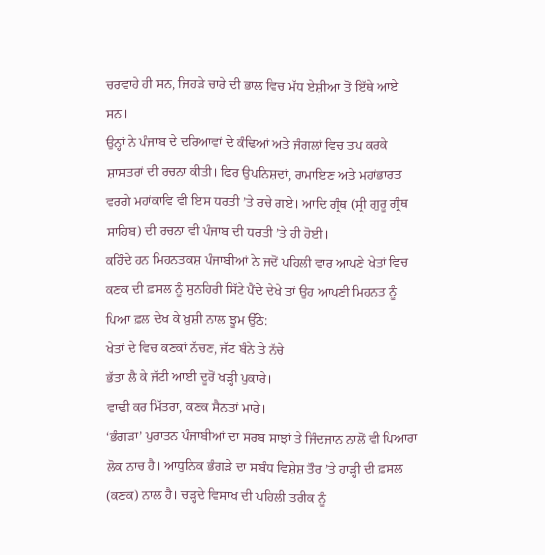ਚਰਵਾਹੇ ਹੀ ਸਨ, ਜਿਹੜੇ ਚਾਰੇ ਦੀ ਭਾਲ ਵਿਚ ਮੱਧ ਏਸ਼ੀਆ ਤੋਂ ਇੱਥੇ ਆਏ ਸਨ।
ਉਨ੍ਹਾਂ ਨੇ ਪੰਜਾਬ ਦੇ ਦਰਿਆਵਾਂ ਦੇ ਕੰਢਿਆਂ ਅਤੇ ਜੰਗਲਾਂ ਵਿਚ ਤਪ ਕਰਕੇ ਸ਼ਾਸਤਰਾਂ ਦੀ ਰਚਨਾ ਕੀਤੀ। ਫਿਰ ਉਪਨਿਸ਼ਦਾਂ, ਰਾਮਾਇਣ ਅਤੇ ਮਹਾਂਭਾਰਤ ਵਰਗੇ ਮਹਾਂਕਾਵਿ ਵੀ ਇਸ ਧਰਤੀ ’ਤੇ ਰਚੇ ਗਏ। ਆਦਿ ਗ੍ਰੰਥ (ਸ੍ਰੀ ਗੁਰੂ ਗ੍ਰੰਥ ਸਾਹਿਬ) ਦੀ ਰਚਨਾ ਵੀ ਪੰਜਾਬ ਦੀ ਧਰਤੀ ’ਤੇ ਹੀ ਹੋਈ।
ਕਹਿੰਦੇ ਹਨ ਮਿਹਨਤਕਸ਼ ਪੰਜਾਬੀਆਂ ਨੇ ਜਦੋਂ ਪਹਿਲੀ ਵਾਰ ਆਪਣੇ ਖੇਤਾਂ ਵਿਚ ਕਣਕ ਦੀ ਫ਼ਸਲ ਨੂੰ ਸੁਨਹਿਰੀ ਸਿੱਟੇ ਪੈਂਦੇ ਦੇਖੇ ਤਾਂ ਉਹ ਆਪਣੀ ਮਿਹਨਤ ਨੂੰ ਪਿਆ ਫ਼ਲ ਦੇਖ ਕੇ ਖ਼ੁਸ਼ੀ ਨਾਲ ਝੂਮ ਉੱਠੇ:
ਖੇਤਾਂ ਦੇ ਵਿਚ ਕਣਕਾਂ ਨੱਚਣ, ਜੱਟ ਬੰਨੇ ਤੇ ਨੱਚੇ
ਭੱਤਾ ਲੈ ਕੇ ਜੱਟੀ ਆਈ ਦੂਰੋਂ ਖੜ੍ਹੀ ਪੁਕਾਰੇ।
ਵਾਢੀ ਕਰ ਮਿੱਤਰਾ, ਕਣਕ ਸੈਨਤਾਂ ਮਾਰੇ।
‘ਭੰਗੜਾ’ ਪੁਰਾਤਨ ਪੰਜਾਬੀਆਂ ਦਾ ਸਰਬ ਸਾਝਾਂ ਤੇ ਜਿੰਦਜਾਨ ਨਾਲੋਂ ਵੀ ਪਿਆਰਾ ਲੋਕ ਨਾਚ ਹੈ। ਆਧੁਨਿਕ ਭੰਗੜੇ ਦਾ ਸਬੰਧ ਵਿਸ਼ੇਸ਼ ਤੌਰ ’ਤੇ ਹਾੜ੍ਹੀ ਦੀ ਫ਼ਸਲ (ਕਣਕ) ਨਾਲ ਹੈ। ਚੜ੍ਹਦੇ ਵਿਸਾਖ ਦੀ ਪਹਿਲੀ ਤਰੀਕ ਨੂੰ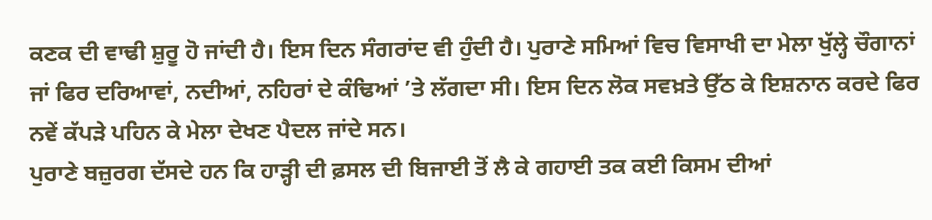ਕਣਕ ਦੀ ਵਾਢੀ ਸ਼ੁਰੂ ਹੋ ਜਾਂਦੀ ਹੈ। ਇਸ ਦਿਨ ਸੰਗਰਾਂਦ ਵੀ ਹੁੰਦੀ ਹੈ। ਪੁਰਾਣੇ ਸਮਿਆਂ ਵਿਚ ਵਿਸਾਖੀ ਦਾ ਮੇਲਾ ਖੁੱਲ੍ਹੇ ਚੌਗਾਨਾਂ ਜਾਂ ਫਿਰ ਦਰਿਆਵਾਂ, ਨਦੀਆਂ, ਨਹਿਰਾਂ ਦੇ ਕੰਢਿਆਂ ’ਤੇ ਲੱਗਦਾ ਸੀ। ਇਸ ਦਿਨ ਲੋਕ ਸਵਖ਼ਤੇ ਉੱਠ ਕੇ ਇਸ਼ਨਾਨ ਕਰਦੇ ਫਿਰ ਨਵੇਂ ਕੱਪੜੇ ਪਹਿਨ ਕੇ ਮੇਲਾ ਦੇਖਣ ਪੈਦਲ ਜਾਂਦੇ ਸਨ।
ਪੁਰਾਣੇ ਬਜ਼ੁਰਗ ਦੱਸਦੇ ਹਨ ਕਿ ਹਾੜ੍ਹੀ ਦੀ ਫ਼ਸਲ ਦੀ ਬਿਜਾਈ ਤੋਂ ਲੈ ਕੇ ਗਹਾਈ ਤਕ ਕਈ ਕਿਸਮ ਦੀਆਂ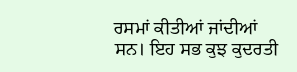ਰਸਮਾਂ ਕੀਤੀਆਂ ਜਾਂਦੀਆਂ ਸਨ। ਇਹ ਸਭ ਕੁਝ ਕੁਦਰਤੀ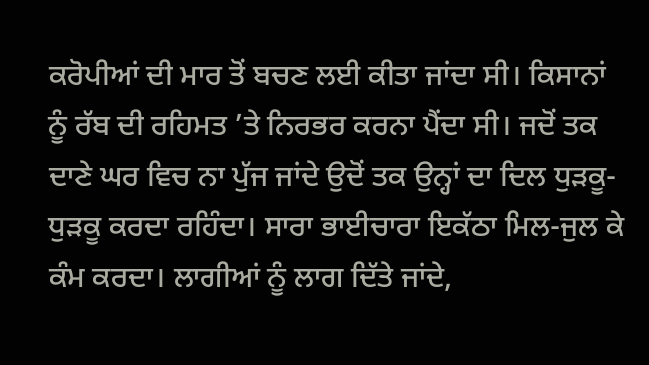ਕਰੋਪੀਆਂ ਦੀ ਮਾਰ ਤੋਂ ਬਚਣ ਲਈ ਕੀਤਾ ਜਾਂਦਾ ਸੀ। ਕਿਸਾਨਾਂ ਨੂੰ ਰੱਬ ਦੀ ਰਹਿਮਤ ’ਤੇ ਨਿਰਭਰ ਕਰਨਾ ਪੈਂਦਾ ਸੀ। ਜਦੋਂ ਤਕ ਦਾਣੇ ਘਰ ਵਿਚ ਨਾ ਪੁੱਜ ਜਾਂਦੇ ਉਦੋਂ ਤਕ ਉਨ੍ਹਾਂ ਦਾ ਦਿਲ ਧੁੜਕੂ-ਧੁੜਕੂ ਕਰਦਾ ਰਹਿੰਦਾ। ਸਾਰਾ ਭਾਈਚਾਰਾ ਇਕੱਠਾ ਮਿਲ-ਜੁਲ ਕੇ ਕੰਮ ਕਰਦਾ। ਲਾਗੀਆਂ ਨੂੰ ਲਾਗ ਦਿੱਤੇ ਜਾਂਦੇ,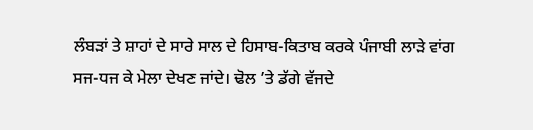ਲੰਬੜਾਂ ਤੇ ਸ਼ਾਹਾਂ ਦੇ ਸਾਰੇ ਸਾਲ ਦੇ ਹਿਸਾਬ-ਕਿਤਾਬ ਕਰਕੇ ਪੰਜਾਬੀ ਲਾੜੇ ਵਾਂਗ ਸਜ-ਧਜ ਕੇ ਮੇਲਾ ਦੇਖਣ ਜਾਂਦੇ। ਢੋਲ ’ਤੇ ਡੱਗੇ ਵੱਜਦੇ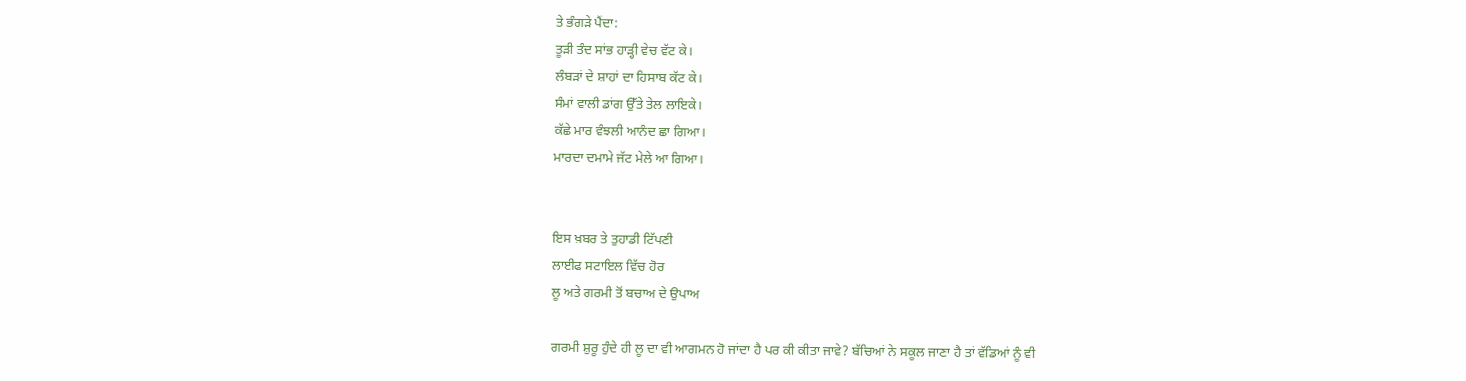ਤੇ ਭੰਗੜੇ ਪੈਂਦਾ:
ਤੂੜੀ ਤੰਦ ਸਾਂਭ ਹਾੜ੍ਹੀ ਵੇਚ ਵੱਟ ਕੇ।
ਲੰਬੜਾਂ ਦੇ ਸ਼ਾਹਾਂ ਦਾ ਹਿਸਾਬ ਕੱਟ ਕੇ।
ਸੰਮਾਂ ਵਾਲੀ ਡਾਂਗ ਉੱਤੇ ਤੇਲ ਲਾਇਕੇ।
ਕੱਛੇ ਮਾਰ ਵੰਝਲੀ ਆਨੰਦ ਛਾ ਗਿਆ।
ਮਾਰਦਾ ਦਮਾਮੇ ਜੱਟ ਮੇਲੇ ਆ ਗਿਆ।


ਇਸ ਖ਼ਬਰ ਤੇ ਤੁਹਾਡੀ ਟਿੱਪਣੀ
ਲਾਈਫ ਸਟਾਇਲ ਵਿੱਚ ਹੋਰ
ਲੂ ਅਤੇ ਗਰਮੀ ਤੋਂ ਬਚਾਅ ਦੇ ਉਪਾਅ

ਗਰਮੀ ਸ਼ੁਰੂ ਹੁੰਦੇ ਹੀ ਲੂ ਦਾ ਵੀ ਆਗਮਨ ਹੋ ਜਾਂਦਾ ਹੈ ਪਰ ਕੀ ਕੀਤਾ ਜਾਵੇ? ਬੱਚਿਆਂ ਨੇ ਸਕੂਲ ਜਾਣਾ ਹੈ ਤਾਂ ਵੱਡਿਆਂ ਨੂੰ ਵੀ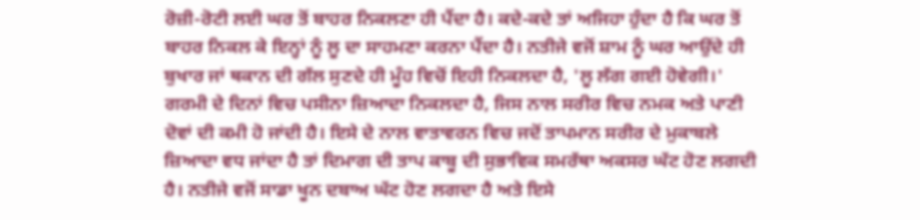ਰੋਜ਼ੀ-ਰੋਟੀ ਲਈ ਘਰ ਤੋਂ ਬਾਹਰ ਨਿਕਲਣਾ ਹੀ ਪੈਂਦਾ ਹੈ। ਕਦੇ-ਕਦੇ ਤਾਂ ਅਜਿਹਾ ਹੁੰਦਾ ਹੈ ਕਿ ਘਰ ਤੋਂ ਬਾਹਰ ਨਿਕਲ ਕੇ ਇਨ੍ਹਾਂ ਨੂੰ ਲੂ ਦਾ ਸਾਹਮਣਾ ਕਰਨਾ ਪੈਂਦਾ ਹੈ। ਨਤੀਜੇ ਵਜੋਂ ਸ਼ਾਮ ਨੂੰ ਘਰ ਆਉਂਦੇ ਹੀ ਬੁਖਾਰ ਜਾਂ ਥਕਾਨ ਦੀ ਗੱਲ ਸੁਣਦੇ ਹੀ ਮੂੰਹ ਵਿਚੋਂ ਇਹੀ ਨਿਕਲਦਾ ਹੈ, 'ਲੂ ਲੱਗ ਗਈ ਹੋਵੇਗੀ।'
ਗਰਮੀ ਦੇ ਦਿਨਾਂ ਵਿਚ ਪਸੀਨਾ ਜ਼ਿਆਦਾ ਨਿਕਲਦਾ ਹੈ, ਜਿਸ ਨਾਲ ਸਰੀਰ ਵਿਚ ਨਮਕ ਅਤੇ ਪਾਣੀ ਦੋਵਾਂ ਦੀ ਕਮੀ ਹੋ ਜਾਂਦੀ ਹੈ। ਇਸੇ ਦੇ ਨਾਲ ਵਾਤਾਵਰਨ ਵਿਚ ਜਦੋਂ ਤਾਪਮਾਨ ਸਰੀਰ ਦੇ ਮੁਕਾਬਲੇ ਜ਼ਿਆਦਾ ਵਧ ਜਾਂਦਾ ਹੈ ਤਾਂ ਦਿਮਾਗ ਦੀ ਤਾਪ ਕਾਬੂ ਦੀ ਸੁਭਾਵਿਕ ਸਮਰੱਥਾ ਅਕਸਰ ਘੱਟ ਹੋਣ ਲਗਦੀ ਹੈ। ਨਤੀਜੇ ਵਜੋਂ ਸਾਡਾ ਖੂਨ ਦਬਾਅ ਘੱਟ ਹੋਣ ਲਗਦਾ ਹੈ ਅਤੇ ਇਸੇ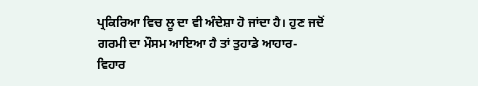ਪ੍ਰਕਿਰਿਆ ਵਿਚ ਲੂ ਦਾ ਵੀ ਅੰਦੇਸ਼ਾ ਹੋ ਜਾਂਦਾ ਹੈ। ਹੁਣ ਜਦੋਂ ਗਰਮੀ ਦਾ ਮੌਸਮ ਆਇਆ ਹੈ ਤਾਂ ਤੁਹਾਡੇ ਆਹਾਰ-ਵਿਹਾਰ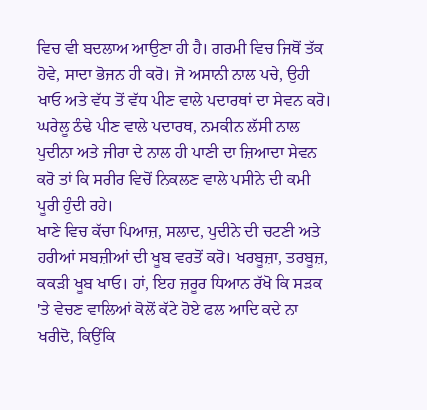ਵਿਚ ਵੀ ਬਦਲਾਅ ਆਉਣਾ ਹੀ ਹੈ। ਗਰਮੀ ਵਿਚ ਜਿਥੋਂ ਤੱਕ ਹੋਵੇ, ਸਾਦਾ ਭੋਜਨ ਹੀ ਕਰੋ। ਜੋ ਅਸਾਨੀ ਨਾਲ ਪਚੇ, ਉਹੀ ਖਾਓ ਅਤੇ ਵੱਧ ਤੋਂ ਵੱਧ ਪੀਣ ਵਾਲੇ ਪਦਾਰਥਾਂ ਦਾ ਸੇਵਨ ਕਰੋ। ਘਰੇਲੂ ਠੰਢੇ ਪੀਣ ਵਾਲੇ ਪਦਾਰਥ, ਨਮਕੀਨ ਲੱਸੀ ਨਾਲ ਪੁਦੀਨਾ ਅਤੇ ਜੀਰਾ ਦੇ ਨਾਲ ਹੀ ਪਾਣੀ ਦਾ ਜ਼ਿਆਦਾ ਸੇਵਨ ਕਰੋ ਤਾਂ ਕਿ ਸਰੀਰ ਵਿਚੋਂ ਨਿਕਲਣ ਵਾਲੇ ਪਸੀਨੇ ਦੀ ਕਮੀ ਪੂਰੀ ਹੁੰਦੀ ਰਹੇ।
ਖਾਣੇ ਵਿਚ ਕੱਚਾ ਪਿਆਜ਼, ਸਲਾਦ, ਪੁਦੀਨੇ ਦੀ ਚਟਣੀ ਅਤੇ ਹਰੀਆਂ ਸਬਜ਼ੀਆਂ ਦੀ ਖੂਬ ਵਰਤੋਂ ਕਰੋ। ਖਰਬੂਜ਼ਾ, ਤਰਬੂਜ਼, ਕਕੜੀ ਖੂਬ ਖਾਓ। ਹਾਂ, ਇਹ ਜ਼ਰੂਰ ਧਿਆਨ ਰੱਖੋ ਕਿ ਸੜਕ 'ਤੇ ਵੇਚਣ ਵਾਲਿਆਂ ਕੋਲੋਂ ਕੱਟੇ ਹੋਏ ਫਲ ਆਦਿ ਕਦੇ ਨਾ ਖਰੀਦੋ, ਕਿਉਂਕਿ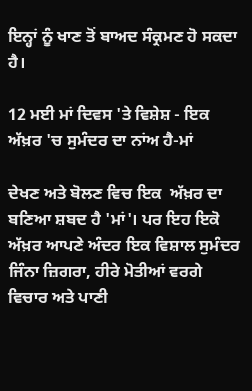ਇਨ੍ਹਾਂ ਨੂੰ ਖਾਣ ਤੋਂ ਬਾਅਦ ਸੰਕ੍ਰਮਣ ਹੋ ਸਕਦਾ ਹੈ।

12 ਮਈ ਮਾਂ ਦਿਵਸ 'ਤੇ ਵਿਸ਼ੇਸ਼ - ਇਕ ਅੱਖ਼ਰ 'ਚ ਸੁਮੰਦਰ ਦਾ ਨਾਂਅ ਹੈ-ਮਾਂ

ਦੇਖਣ ਅਤੇ ਬੋਲਣ ਵਿਚ ਇਕ  ਅੱਖ਼ਰ ਦਾ ਬਣਿਆ ਸ਼ਬਦ ਹੈ 'ਮਾਂ'। ਪਰ ਇਹ ਇਕੋ ਅੱਖ਼ਰ ਆਪਣੇ ਅੰਦਰ ਇਕ ਵਿਸ਼ਾਲ ਸੁਮੰਦਰ ਜਿੰਨਾ ਜ਼ਿਗਰਾ, ਹੀਰੇ ਮੋਤੀਆਂ ਵਰਗੇ ਵਿਚਾਰ ਅਤੇ ਪਾਣੀ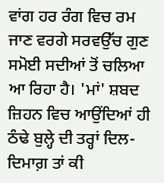ਵਾਂਗ ਹਰ ਰੰਗ ਵਿਚ ਰਮ ਜਾਣ ਵਰਗੇ ਸਰਵਉੱਚ ਗੁਣ ਸਮੋਈ ਸਦੀਆਂ ਤੋਂ ਚਲਿਆ ਆ ਰਿਹਾ ਹੈ। 'ਮਾਂ' ਸ਼ਬਦ ਜ਼ਿਹਨ ਵਿਚ ਆਉਂਦਿਆਂ ਹੀ ਠੰਢੇ ਬੁਲ੍ਹੇ ਦੀ ਤਰ੍ਹਾਂ ਦਿਲ-ਦਿਮਾਗ਼ ਤਾਂ ਕੀ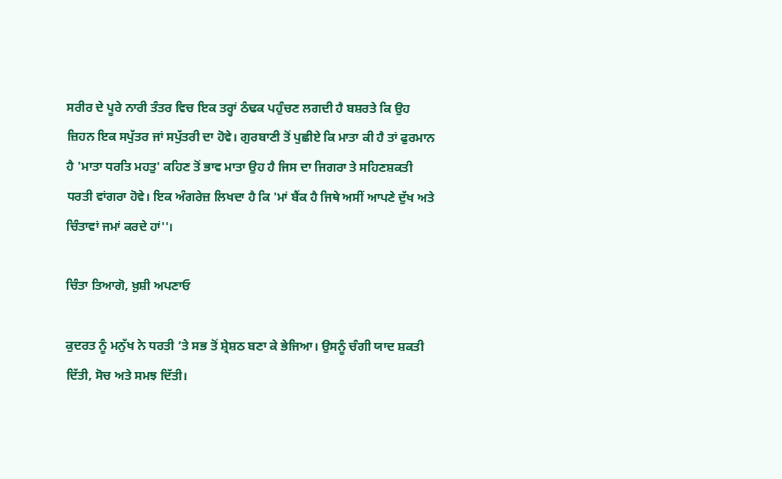ਸਰੀਰ ਦੇ ਪੂਰੇ ਨਾਰੀ ਤੰਤਰ ਵਿਚ ਇਕ ਤਰ੍ਹਾਂ ਠੰਢਕ ਪਹੁੰਚਣ ਲਗਦੀ ਹੈ ਬਸ਼ਰਤੇ ਕਿ ਉਹ ਜ਼ਿਹਨ ਇਕ ਸਪੁੱਤਰ ਜਾਂ ਸਪੁੱਤਰੀ ਦਾ ਹੋਵੇ। ਗੁਰਬਾਣੀ ਤੋਂ ਪੁਛੀਏ ਕਿ ਮਾਤਾ ਕੀ ਹੈ ਤਾਂ ਫੁਰਮਾਨ ਹੈ 'ਮਾਤਾ ਧਰਤਿ ਮਹਤੁ' ਕਹਿਣ ਤੋਂ ਭਾਵ ਮਾਤਾ ਉਹ ਹੈ ਜਿਸ ਦਾ ਜਿਗਰਾ ਤੇ ਸਹਿਣਸ਼ਕਤੀ ਧਰਤੀ ਵਾਂਗਰਾ ਹੋਵੇ। ਇਕ ਅੰਗਰੇਜ਼ ਲਿਖਦਾ ਹੈ ਕਿ 'ਮਾਂ ਬੈਂਕ ਹੈ ਜਿਥੇ ਅਸੀਂ ਆਪਣੇ ਦੁੱਖ ਅਤੇ ਚਿੰਤਾਵਾਂ ਜਮਾਂ ਕਰਦੇ ਹਾਂ''।

ਚਿੰਤਾ ਤਿਆਗੋ, ਖ਼ੁਸ਼ੀ ਅਪਣਾਓ

ਕੁਦਰਤ ਨੂੰ ਮਨੁੱਖ ਨੇ ਧਰਤੀ ’ਤੇ ਸਭ ਤੋਂ ਸ਼੍ਰੇਸ਼ਠ ਬਣਾ ਕੇ ਭੇਜਿਆ। ਉਸਨੂੰ ਚੰਗੀ ਯਾਦ ਸ਼ਕਤੀ ਦਿੱਤੀ, ਸੋਚ ਅਤੇ ਸਮਝ ਦਿੱਤੀ।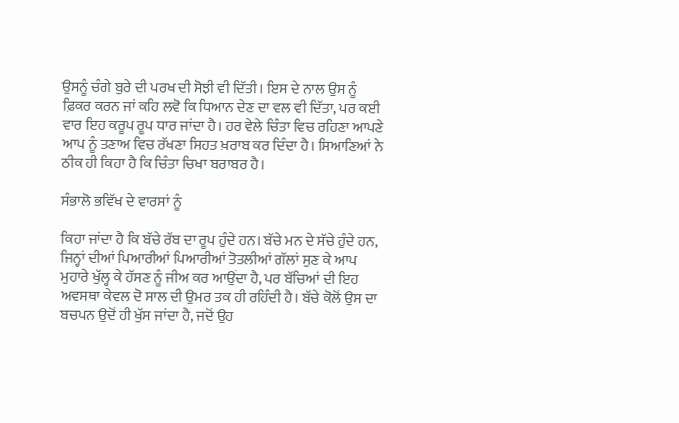ਉਸਨੂੰ ਚੰਗੇ ਬੁਰੇ ਦੀ ਪਰਖ ਦੀ ਸੋਝੀ ਵੀ ਦਿੱਤੀ। ਇਸ ਦੇ ਨਾਲ ਉਸ ਨੂੰ ਫ਼ਿਕਰ ਕਰਨ ਜਾਂ ਕਹਿ ਲਵੋ ਕਿ ਧਿਆਨ ਦੇਣ ਦਾ ਵਲ ਵੀ ਦਿੱਤਾ, ਪਰ ਕਈ ਵਾਰ ਇਹ ਕਰੂਪ ਰੂਪ ਧਾਰ ਜਾਂਦਾ ਹੈ। ਹਰ ਵੇਲੇ ਚਿੰਤਾ ਵਿਚ ਰਹਿਣਾ ਆਪਣੇ ਆਪ ਨੂੰ ਤਣਾਅ ਵਿਚ ਰੱਖਣਾ ਸਿਹਤ ਖ਼ਰਾਬ ਕਰ ਦਿੰਦਾ ਹੈ। ਸਿਆਣਿਆਂ ਨੇ ਠੀਕ ਹੀ ਕਿਹਾ ਹੈ ਕਿ ਚਿੰਤਾ ਚਿਖਾ ਬਰਾਬਰ ਹੈ।

ਸੰਭਾਲੋ ਭਵਿੱਖ ਦੇ ਵਾਰਸਾਂ ਨੂੰ

ਕਿਹਾ ਜਾਂਦਾ ਹੈ ਕਿ ਬੱਚੇ ਰੱਬ ਦਾ ਰੂਪ ਹੁੰਦੇ ਹਨ। ਬੱਚੇ ਮਨ ਦੇ ਸੱਚੇ ਹੁੰਦੇ ਹਨ, ਜਿਨ੍ਹਾਂ ਦੀਆਂ ਪਿਆਰੀਆਂ ਪਿਆਰੀਆਂ ਤੋਤਲੀਆਂ ਗੱਲਾਂ ਸੁਣ ਕੇ ਆਪ ਮੁਹਾਰੇ ਖੁੱਲ੍ਹ ਕੇ ਹੱਸਣ ਨੂੰ ਜੀਅ ਕਰ ਆਉਂਦਾ ਹੈ, ਪਰ ਬੱਚਿਆਂ ਦੀ ਇਹ ਅਵਸਥਾ ਕੇਵਲ ਦੋ ਸਾਲ ਦੀ ਉਮਰ ਤਕ ਹੀ ਰਹਿੰਦੀ ਹੈ। ਬੱਚੇ ਕੋਲੋਂ ਉਸ ਦਾ ਬਚਪਨ ਉਦੋਂ ਹੀ ਖੁੱਸ ਜਾਂਦਾ ਹੈ, ਜਦੋਂ ਉਹ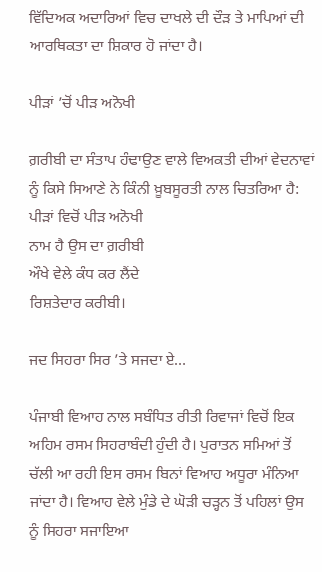ਵਿੱਦਿਅਕ ਅਦਾਰਿਆਂ ਵਿਚ ਦਾਖਲੇ ਦੀ ਦੌੜ ਤੇ ਮਾਪਿਆਂ ਦੀ ਆਰਥਿਕਤਾ ਦਾ ਸ਼ਿਕਾਰ ਹੋ ਜਾਂਦਾ ਹੈ।

ਪੀੜਾਂ ’ਚੋਂ ਪੀੜ ਅਨੋਖੀ

ਗ਼ਰੀਬੀ ਦਾ ਸੰਤਾਪ ਹੰਢਾਉਣ ਵਾਲੇ ਵਿਅਕਤੀ ਦੀਆਂ ਵੇਦਨਾਵਾਂ ਨੂੰ ਕਿਸੇ ਸਿਆਣੇ ਨੇ ਕਿੰਨੀ ਖ਼ੂਬਸੂਰਤੀ ਨਾਲ ਚਿਤਰਿਆ ਹੈ:
ਪੀੜਾਂ ਵਿਚੋਂ ਪੀੜ ਅਨੋਖੀ
ਨਾਮ ਹੈ ਉਸ ਦਾ ਗ਼ਰੀਬੀ
ਔਖੇ ਵੇਲੇ ਕੰਧ ਕਰ ਲੈਂਦੇ
ਰਿਸ਼ਤੇਦਾਰ ਕਰੀਬੀ।

ਜਦ ਸਿਹਰਾ ਸਿਰ ’ਤੇ ਸਜਦਾ ਏ…

ਪੰਜਾਬੀ ਵਿਆਹ ਨਾਲ ਸਬੰਧਿਤ ਰੀਤੀ ਰਿਵਾਜਾਂ ਵਿਚੋਂ ਇਕ ਅਹਿਮ ਰਸਮ ਸਿਹਰਾਬੰਦੀ ਹੁੰਦੀ ਹੈ। ਪੁਰਾਤਨ ਸਮਿਆਂ ਤੋਂ ਚੱਲੀ ਆ ਰਹੀ ਇਸ ਰਸਮ ਬਿਨਾਂ ਵਿਆਹ ਅਧੂਰਾ ਮੰਨਿਆ ਜਾਂਦਾ ਹੈ। ਵਿਆਹ ਵੇਲੇ ਮੁੰਡੇ ਦੇ ਘੋੜੀ ਚੜ੍ਹਨ ਤੋਂ ਪਹਿਲਾਂ ਉਸ ਨੂੰ ਸਿਹਰਾ ਸਜਾਇਆ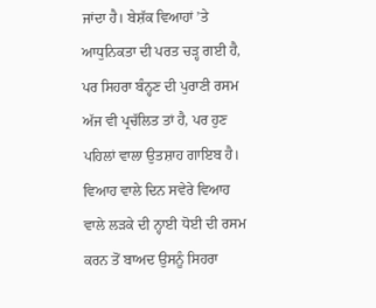ਜਾਂਦਾ ਹੈ। ਬੇਸ਼ੱਕ ਵਿਆਹਾਂ ’ਤੇ ਆਧੁਨਿਕਤਾ ਦੀ ਪਰਤ ਚੜ੍ਹ ਗਈ ਹੈ, ਪਰ ਸਿਹਰਾ ਬੰਨ੍ਹਣ ਦੀ ਪੁਰਾਣੀ ਰਸਮ ਅੱਜ ਵੀ ਪ੍ਰਚੱਲਿਤ ਤਾਂ ਹੈ, ਪਰ ਹੁਣ ਪਹਿਲਾਂ ਵਾਲਾ ਉਤਸ਼ਾਹ ਗਾਇਬ ਹੈ।
ਵਿਆਹ ਵਾਲੇ ਦਿਨ ਸਵੇਰੇ ਵਿਆਹ ਵਾਲੇ ਲੜਕੇ ਦੀ ਨ੍ਹਾਈ ਧੋਈ ਦੀ ਰਸਮ ਕਰਨ ਤੋਂ ਬਾਅਦ ਉਸਨੂੰ ਸਿਹਰਾ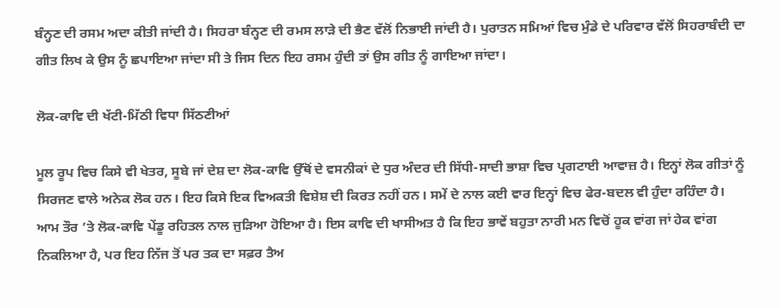ਬੰਨ੍ਹਣ ਦੀ ਰਸਮ ਅਦਾ ਕੀਤੀ ਜਾਂਦੀ ਹੈ। ਸਿਹਰਾ ਬੰਨ੍ਹਣ ਦੀ ਰਮਸ ਲਾੜੇ ਦੀ ਭੈਣ ਵੱਲੋਂ ਨਿਭਾਈ ਜਾਂਦੀ ਹੈ। ਪੁਰਾਤਨ ਸਮਿਆਂ ਵਿਚ ਮੁੰਡੇ ਦੇ ਪਰਿਵਾਰ ਵੱਲੋਂ ਸਿਹਰਾਬੰਦੀ ਦਾ ਗੀਤ ਲਿਖ ਕੇ ਉਸ ਨੂੰ ਛਪਾਇਆ ਜਾਂਦਾ ਸੀ ਤੇ ਜਿਸ ਦਿਨ ਇਹ ਰਸਮ ਹੁੰਦੀ ਤਾਂ ਉਸ ਗੀਤ ਨੂੰ ਗਾਇਆ ਜਾਂਦਾ।

ਲੋਕ-ਕਾਵਿ ਦੀ ਖੱਟੀ-ਮਿੱਠੀ ਵਿਧਾ ਸਿੱਠਣੀਆਂ

ਮੂਲ ਰੂਪ ਵਿਚ ਕਿਸੇ ਵੀ ਖੇਤਰ, ਸੂਬੇ ਜਾਂ ਦੇਸ਼ ਦਾ ਲੋਕ-ਕਾਵਿ ਉੱਥੋਂ ਦੇ ਵਸਨੀਕਾਂ ਦੇ ਧੁਰ ਅੰਦਰ ਦੀ ਸਿੱਧੀ-ਸਾਦੀ ਭਾਸ਼ਾ ਵਿਚ ਪ੍ਰਗਟਾਈ ਆਵਾਜ਼ ਹੈ। ਇਨ੍ਹਾਂ ਲੋਕ ਗੀਤਾਂ ਨੂੰ ਸਿਰਜਣ ਵਾਲੇ ਅਨੇਕ ਲੋਕ ਹਨ। ਇਹ ਕਿਸੇ ਇਕ ਵਿਅਕਤੀ ਵਿਸ਼ੇਸ਼ ਦੀ ਕਿਰਤ ਨਹੀਂ ਹਨ। ਸਮੇਂ ਦੇ ਨਾਲ ਕਈ ਵਾਰ ਇਨ੍ਹਾਂ ਵਿਚ ਫੇਰ-ਬਦਲ ਵੀ ਹੁੰਦਾ ਰਹਿੰਦਾ ਹੈ। ਆਮ ਤੌਰ ’ਤੇ ਲੋਕ-ਕਾਵਿ ਪੇਂਡੂ ਰਹਿਤਲ ਨਾਲ ਜੁੜਿਆ ਹੋਇਆ ਹੈ। ਇਸ ਕਾਵਿ ਦੀ ਖਾਸੀਅਤ ਹੈ ਕਿ ਇਹ ਭਾਵੇਂ ਬਹੁਤਾ ਨਾਰੀ ਮਨ ਵਿਚੋਂ ਹੂਕ ਵਾਂਗ ਜਾਂ ਹੇਕ ਵਾਂਗ ਨਿਕਲਿਆ ਹੈ, ਪਰ ਇਹ ਨਿੱਜ ਤੋਂ ਪਰ ਤਕ ਦਾ ਸਫ਼ਰ ਤੈਅ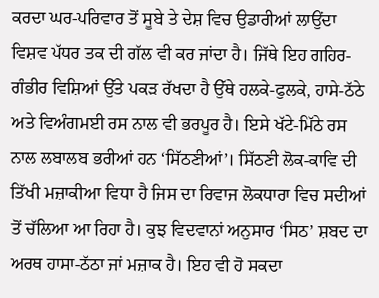ਕਰਦਾ ਘਰ-ਪਰਿਵਾਰ ਤੋਂ ਸੂਬੇ ਤੇ ਦੇਸ਼ ਵਿਚ ਉਡਾਰੀਆਂ ਲਾਉਂਦਾ ਵਿਸ਼ਵ ਪੱਧਰ ਤਕ ਦੀ ਗੱਲ ਵੀ ਕਰ ਜਾਂਦਾ ਹੈ। ਜਿੱਥੇ ਇਹ ਗਹਿਰ-ਗੰਭੀਰ ਵਿਸ਼ਿਆਂ ਉੱਤੇ ਪਕੜ ਰੱਖਦਾ ਹੈ ਉੱਥੇ ਹਲਕੇ-ਫੁਲਕੇ, ਹਾਸੇ-ਠੱਠੇ ਅਤੇ ਵਿਅੰਗਮਈ ਰਸ ਨਾਲ ਵੀ ਭਰਪੂਰ ਹੈ। ਇਸੇ ਖੱਟੇ-ਮਿੱਠੇ ਰਸ ਨਾਲ ਲਬਾਲਬ ਭਰੀਆਂ ਹਨ ‘ਸਿੱਠਣੀਆਂ’। ਸਿੱਠਣੀ ਲੋਕ-ਕਾਵਿ ਦੀ ਤਿੱਖੀ ਮਜ਼ਾਕੀਆ ਵਿਧਾ ਹੈ ਜਿਸ ਦਾ ਰਿਵਾਜ ਲੋਕਧਾਰਾ ਵਿਚ ਸਦੀਆਂ ਤੋਂ ਚੱਲਿਆ ਆ ਰਿਹਾ ਹੈ। ਕੁਝ ਵਿਦਵਾਨਾਂ ਅਨੁਸਾਰ ‘ਸਿਠ’ ਸ਼ਬਦ ਦਾ ਅਰਥ ਹਾਸਾ-ਠੱਠਾ ਜਾਂ ਮਜ਼ਾਕ ਹੈ। ਇਹ ਵੀ ਹੋ ਸਕਦਾ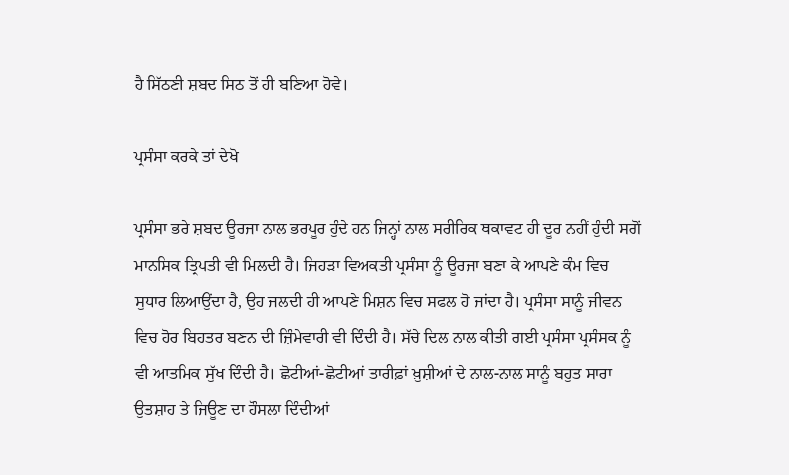ਹੈ ਸਿੱਠਣੀ ਸ਼ਬਦ ਸਿਠ ਤੋਂ ਹੀ ਬਣਿਆ ਹੋਵੇ।

ਪ੍ਰਸੰਸਾ ਕਰਕੇ ਤਾਂ ਦੇਖੋ

ਪ੍ਰਸੰਸਾ ਭਰੇ ਸ਼ਬਦ ਊਰਜਾ ਨਾਲ ਭਰਪੂਰ ਹੁੰਦੇ ਹਨ ਜਿਨ੍ਹਾਂ ਨਾਲ ਸਰੀਰਿਕ ਥਕਾਵਟ ਹੀ ਦੂਰ ਨਹੀਂ ਹੁੰਦੀ ਸਗੋਂ ਮਾਨਸਿਕ ਤ੍ਰਿਪਤੀ ਵੀ ਮਿਲਦੀ ਹੈ। ਜਿਹੜਾ ਵਿਅਕਤੀ ਪ੍ਰਸੰਸਾ ਨੂੰ ਊਰਜਾ ਬਣਾ ਕੇ ਆਪਣੇ ਕੰਮ ਵਿਚ ਸੁਧਾਰ ਲਿਆਉਂਦਾ ਹੈ, ਉਹ ਜਲਦੀ ਹੀ ਆਪਣੇ ਮਿਸ਼ਨ ਵਿਚ ਸਫਲ ਹੋ ਜਾਂਦਾ ਹੈ। ਪ੍ਰਸੰਸਾ ਸਾਨੂੰ ਜੀਵਨ ਵਿਚ ਹੋਰ ਬਿਹਤਰ ਬਣਨ ਦੀ ਜ਼ਿੰਮੇਵਾਰੀ ਵੀ ਦਿੰਦੀ ਹੈ। ਸੱਚੇ ਦਿਲ ਨਾਲ ਕੀਤੀ ਗਈ ਪ੍ਰਸੰਸਾ ਪ੍ਰਸੰਸਕ ਨੂੰ ਵੀ ਆਤਮਿਕ ਸੁੱਖ ਦਿੰਦੀ ਹੈ। ਛੋਟੀਆਂ-ਛੋਟੀਆਂ ਤਾਰੀਫ਼ਾਂ ਖ਼ੁਸ਼ੀਆਂ ਦੇ ਨਾਲ-ਨਾਲ ਸਾਨੂੰ ਬਹੁਤ ਸਾਰਾ ਉਤਸ਼ਾਹ ਤੇ ਜਿਊਣ ਦਾ ਹੌਸਲਾ ਦਿੰਦੀਆਂ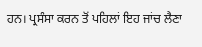ਹਨ। ਪ੍ਰਸੰਸਾ ਕਰਨ ਤੋਂ ਪਹਿਲਾਂ ਇਹ ਜਾਂਚ ਲੈਣਾ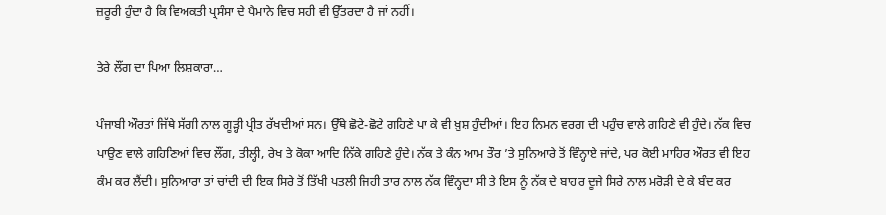ਜ਼ਰੂਰੀ ਹੁੰਦਾ ਹੈ ਕਿ ਵਿਅਕਤੀ ਪ੍ਰਸੰਸਾ ਦੇ ਪੈਮਾਨੇ ਵਿਚ ਸਹੀ ਵੀ ਉੱਤਰਦਾ ਹੈ ਜਾਂ ਨਹੀਂ।

ਤੇਰੇ ਲੌਂਗ ਦਾ ਪਿਆ ਲਿਸ਼ਕਾਰਾ…

ਪੰਜਾਬੀ ਔਰਤਾਂ ਜਿੱਥੇ ਸੱਗੀ ਨਾਲ ਗੂੜ੍ਹੀ ਪ੍ਰੀਤ ਰੱਖਦੀਆਂ ਸਨ। ਉੱਥੇ ਛੋਟੇ-ਛੋਟੇ ਗਹਿਣੇ ਪਾ ਕੇ ਵੀ ਖ਼ੁਸ਼ ਹੁੰਦੀਆਂ। ਇਹ ਨਿਮਨ ਵਰਗ ਦੀ ਪਹੁੰਚ ਵਾਲੇ ਗਹਿਣੇ ਵੀ ਹੁੰਦੇ। ਨੱਕ ਵਿਚ ਪਾਉਣ ਵਾਲੇ ਗਹਿਣਿਆਂ ਵਿਚ ਲੌਂਗ, ਤੀਲ੍ਹੀ, ਰੇਖ ਤੇ ਕੋਕਾ ਆਦਿ ਨਿੱਕੇ ਗਹਿਣੇ ਹੁੰਦੇ। ਨੱਕ ਤੇ ਕੰਨ ਆਮ ਤੌਰ ’ਤੇ ਸੁਨਿਆਰੇ ਤੋਂ ਵਿੰਨ੍ਹਾਏ ਜਾਂਦੇ, ਪਰ ਕੋਈ ਮਾਹਿਰ ਔਰਤ ਵੀ ਇਹ ਕੰਮ ਕਰ ਲੈਂਦੀ। ਸੁਨਿਆਰਾ ਤਾਂ ਚਾਂਦੀ ਦੀ ਇਕ ਸਿਰੇ ਤੋਂ ਤਿੱਖੀ ਪਤਲੀ ਜਿਹੀ ਤਾਰ ਨਾਲ ਨੱਕ ਵਿੰਨ੍ਹਦਾ ਸੀ ਤੇ ਇਸ ਨੂੰ ਨੱਕ ਦੇ ਬਾਹਰ ਦੂਜੇ ਸਿਰੇ ਨਾਲ ਮਰੋੜੀ ਦੇ ਕੇ ਬੰਦ ਕਰ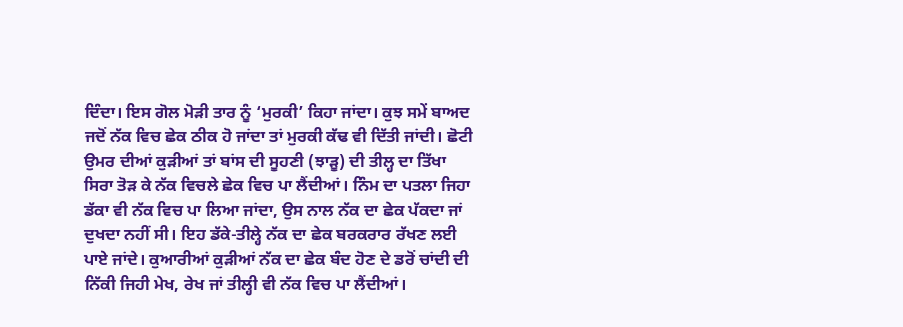ਦਿੰਦਾ। ਇਸ ਗੋਲ ਮੋੜੀ ਤਾਰ ਨੂੰ ‘ਮੁਰਕੀ’ ਕਿਹਾ ਜਾਂਦਾ। ਕੁਝ ਸਮੇਂ ਬਾਅਦ ਜਦੋਂ ਨੱਕ ਵਿਚ ਛੇਕ ਠੀਕ ਹੋ ਜਾਂਦਾ ਤਾਂ ਮੁਰਕੀ ਕੱਢ ਵੀ ਦਿੱਤੀ ਜਾਂਦੀ। ਛੋਟੀ ਉਮਰ ਦੀਆਂ ਕੁੜੀਆਂ ਤਾਂ ਬਾਂਸ ਦੀ ਸੂਹਣੀ (ਝਾੜੂ) ਦੀ ਤੀਲ੍ਹ ਦਾ ਤਿੱਖਾ ਸਿਰਾ ਤੋੜ ਕੇ ਨੱਕ ਵਿਚਲੇ ਛੇਕ ਵਿਚ ਪਾ ਲੈਂਦੀਆਂ। ਨਿੰਮ ਦਾ ਪਤਲਾ ਜਿਹਾ ਡੱਕਾ ਵੀ ਨੱਕ ਵਿਚ ਪਾ ਲਿਆ ਜਾਂਦਾ, ਉਸ ਨਾਲ ਨੱਕ ਦਾ ਛੇਕ ਪੱਕਦਾ ਜਾਂ ਦੁਖਦਾ ਨਹੀਂ ਸੀ। ਇਹ ਡੱਕੇ-ਤੀਲ੍ਹੇ ਨੱਕ ਦਾ ਛੇਕ ਬਰਕਰਾਰ ਰੱਖਣ ਲਈ ਪਾਏ ਜਾਂਦੇ। ਕੁਆਰੀਆਂ ਕੁੜੀਆਂ ਨੱਕ ਦਾ ਛੇਕ ਬੰਦ ਹੋਣ ਦੇ ਡਰੋਂ ਚਾਂਦੀ ਦੀ ਨਿੱਕੀ ਜਿਹੀ ਮੇਖ, ਰੇਖ ਜਾਂ ਤੀਲ੍ਹੀ ਵੀ ਨੱਕ ਵਿਚ ਪਾ ਲੈਂਦੀਆਂ।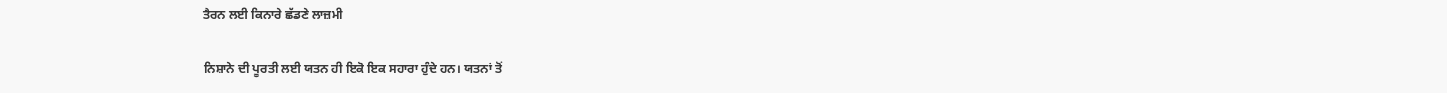ਤੈਰਨ ਲਈ ਕਿਨਾਰੇ ਛੱਡਣੇ ਲਾਜ਼ਮੀ

ਨਿਸ਼ਾਨੇ ਦੀ ਪੂਰਤੀ ਲਈ ਯਤਨ ਹੀ ਇਕੋ ਇਕ ਸਹਾਰਾ ਹੁੰਦੇ ਹਨ। ਯਤਨਾਂ ਤੋਂ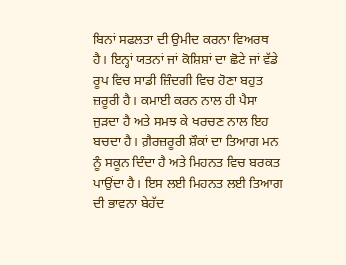ਬਿਨਾਂ ਸਫਲਤਾ ਦੀ ਉਮੀਦ ਕਰਨਾ ਵਿਅਰਥ ਹੈ। ਇਨ੍ਹਾਂ ਯਤਨਾਂ ਜਾਂ ਕੋਸ਼ਿਸ਼ਾਂ ਦਾ ਛੋਟੇ ਜਾਂ ਵੱਡੇ ਰੂਪ ਵਿਚ ਸਾਡੀ ਜ਼ਿੰਦਗੀ ਵਿਚ ਹੋਣਾ ਬਹੁਤ ਜ਼ਰੂਰੀ ਹੈ। ਕਮਾਈ ਕਰਨ ਨਾਲ ਹੀ ਪੈਸਾ ਜੁੜਦਾ ਹੈ ਅਤੇ ਸਮਝ ਕੇ ਖਰਚਣ ਨਾਲ ਇਹ ਬਚਦਾ ਹੈ। ਗ਼ੈਰਜ਼ਰੂਰੀ ਸ਼ੌਕਾਂ ਦਾ ਤਿਆਗ ਮਨ ਨੂੰ ਸਕੂਨ ਦਿੰਦਾ ਹੈ ਅਤੇ ਮਿਹਨਤ ਵਿਚ ਬਰਕਤ ਪਾਉਂਦਾ ਹੈ। ਇਸ ਲਈ ਮਿਹਨਤ ਲਈ ਤਿਆਗ ਦੀ ਭਾਵਨਾ ਬੇਹੱਦ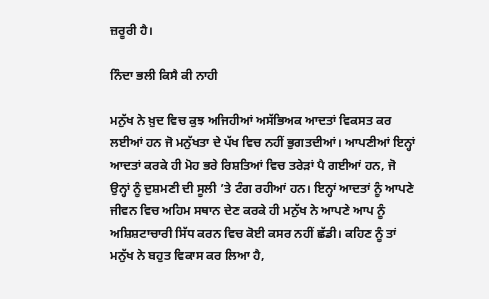ਜ਼ਰੂਰੀ ਹੈ।

ਨਿੰਦਾ ਭਲੀ ਕਿਸੈ ਕੀ ਨਾਹੀ

ਮਨੁੱਖ ਨੇ ਖ਼ੁਦ ਵਿਚ ਕੁਝ ਅਜਿਹੀਆਂ ਅਸੱਭਿਅਕ ਆਦਤਾਂ ਵਿਕਸਤ ਕਰ ਲਈਆਂ ਹਨ ਜੋ ਮਨੁੱਖਤਾ ਦੇ ਪੱਖ ਵਿਚ ਨਹੀਂ ਭੁਗਤਦੀਆਂ। ਆਪਣੀਆਂ ਇਨ੍ਹਾਂ ਆਦਤਾਂ ਕਰਕੇ ਹੀ ਮੋਹ ਭਰੇ ਰਿਸ਼ਤਿਆਂ ਵਿਚ ਤਰੇੜਾਂ ਪੈ ਗਈਆਂ ਹਨ, ਜੋ ਉਨ੍ਹਾਂ ਨੂੰ ਦੁਸ਼ਮਣੀ ਦੀ ਸੂਲੀ ’ਤੇ ਟੰਗ ਰਹੀਆਂ ਹਨ। ਇਨ੍ਹਾਂ ਆਦਤਾਂ ਨੂੰ ਆਪਣੇ ਜੀਵਨ ਵਿਚ ਅਹਿਮ ਸਥਾਨ ਦੇਣ ਕਰਕੇ ਹੀ ਮਨੁੱਖ ਨੇ ਆਪਣੇ ਆਪ ਨੂੰ ਅਸ਼ਿਸ਼ਟਾਚਾਰੀ ਸਿੱਧ ਕਰਨ ਵਿਚ ਕੋਈ ਕਸਰ ਨਹੀਂ ਛੱਡੀ। ਕਹਿਣ ਨੂੰ ਤਾਂ ਮਨੁੱਖ ਨੇ ਬਹੁਤ ਵਿਕਾਸ ਕਰ ਲਿਆ ਹੈ,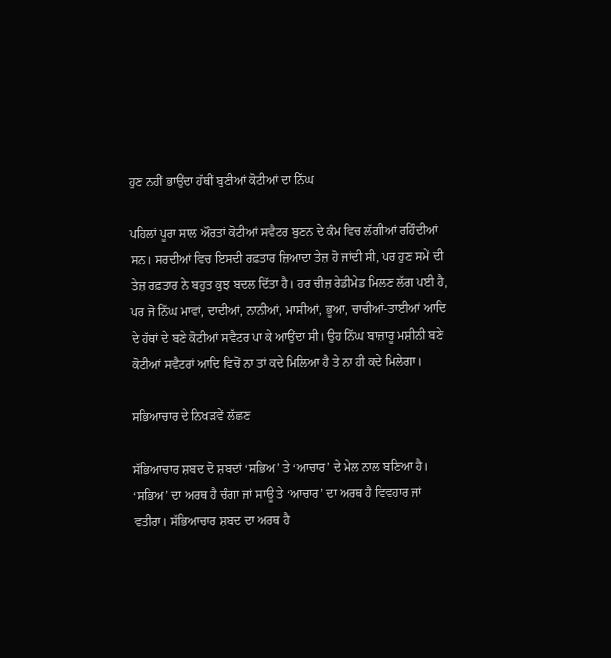ਹੁਣ ਨਹੀਂ ਭਾਉਂਦਾ ਹੱਥੀਂ ਬੁਣੀਆਂ ਕੋਟੀਆਂ ਦਾ ਨਿੱਘ

ਪਹਿਲਾਂ ਪੂਰਾ ਸਾਲ ਔਰਤਾਂ ਕੋਟੀਆਂ ਸਵੈਟਰ ਬੁਣਨ ਦੇ ਕੰਮ ਵਿਚ ਲੱਗੀਆਂ ਰਹਿੰਦੀਆਂ ਸਨ। ਸਰਦੀਆਂ ਵਿਚ ਇਸਦੀ ਰਫ਼ਤਾਰ ਜ਼ਿਆਦਾ ਤੇਜ਼ ਹੋ ਜਾਂਦੀ ਸੀ, ਪਰ ਹੁਣ ਸਮੇਂ ਦੀ ਤੇਜ਼ ਰਫ਼ਤਾਰ ਨੇ ਬਹੁਤ ਕੁਝ ਬਦਲ ਦਿੱਤਾ ਹੈ। ਹਰ ਚੀਜ਼ ਰੇਡੀਮੇਡ ਮਿਲਣ ਲੱਗ ਪਈ ਹੈ, ਪਰ ਜੋ ਨਿੱਘ ਮਾਵਾਂ, ਦਾਦੀਆਂ, ਨਾਨੀਆਂ, ਮਾਸੀਆਂ, ਭੂਆ, ਚਾਚੀਆਂ-ਤਾਈਆਂ ਆਦਿ ਦੇ ਹੱਥਾਂ ਦੇ ਬਣੇ ਕੋਟੀਆਂ ਸਵੈਟਰ ਪਾ ਕੇ ਆਉਂਦਾ ਸੀ। ਉਹ ਨਿੱਘ ਬਾਜ਼ਾਰੂ ਮਸ਼ੀਨੀ ਬਣੇ ਕੋਟੀਆਂ ਸਵੈਟਰਾਂ ਆਦਿ ਵਿਚੋਂ ਨਾ ਤਾਂ ਕਦੇ ਮਿਲਿਆ ਹੈ ਤੇ ਨਾ ਹੀ ਕਦੇ ਮਿਲੇਗਾ।

ਸਭਿਆਚਾਰ ਦੇ ਨਿਖੜਵੇਂ ਲੱਛਣ

ਸੱਭਿਆਚਾਰ ਸ਼ਬਦ ਦੋ ਸ਼ਬਦਾਂ ‘ਸਭਿਅ’ ਤੇ ‘ਆਚਾਰ’ ਦੇ ਮੇਲ ਨਾਲ ਬਣਿਆ ਹੈ। ‘ਸਭਿਅ’ ਦਾ ਅਰਥ ਹੈ ਚੰਗਾ ਜਾਂ ਸਾਊ ਤੇ ‘ਆਚਾਰ’ ਦਾ ਅਰਥ ਹੈ ਵਿਵਹਾਰ ਜਾਂ ਵਤੀਰਾ। ਸੱਭਿਆਚਾਰ ਸ਼ਬਦ ਦਾ ਅਰਥ ਹੈ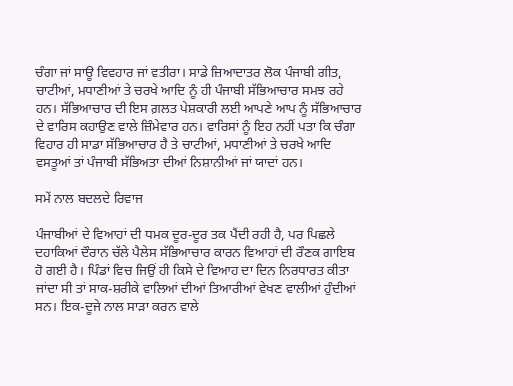ਚੰਗਾ ਜਾਂ ਸਾਊ ਵਿਵਹਾਰ ਜਾਂ ਵਤੀਰਾ। ਸਾਡੇ ਜ਼ਿਆਦਾਤਰ ਲੋਕ ਪੰਜਾਬੀ ਗੀਤ, ਚਾਟੀਆਂ, ਮਧਾਣੀਆਂ ਤੇ ਚਰਖੇ ਆਦਿ ਨੂੰ ਹੀ ਪੰਜਾਬੀ ਸੱਭਿਆਚਾਰ ਸਮਝ ਰਹੇ ਹਨ। ਸੱਭਿਆਚਾਰ ਦੀ ਇਸ ਗ਼ਲਤ ਪੇਸ਼ਕਾਰੀ ਲਈ ਆਪਣੇ ਆਪ ਨੂੰ ਸੱਭਿਆਚਾਰ ਦੇ ਵਾਰਿਸ ਕਹਾਉਣ ਵਾਲੇ ਜ਼ਿੰਮੇਵਾਰ ਹਨ। ਵਾਰਿਸਾਂ ਨੂੰ ਇਹ ਨਹੀਂ ਪਤਾ ਕਿ ਚੰਗਾ ਵਿਹਾਰ ਹੀ ਸਾਡਾ ਸੱਭਿਆਚਾਰ ਹੈ ਤੇ ਚਾਟੀਆਂ, ਮਧਾਣੀਆਂ ਤੇ ਚਰਖੇ ਆਦਿ ਵਸਤੂਆਂ ਤਾਂ ਪੰਜਾਬੀ ਸੱਭਿਅਤਾ ਦੀਆਂ ਨਿਸ਼ਾਨੀਆਂ ਜਾਂ ਯਾਦਾਂ ਹਨ।

ਸਮੇਂ ਨਾਲ ਬਦਲਦੇ ਰਿਵਾਜ

ਪੰਜਾਬੀਆਂ ਦੇ ਵਿਆਹਾਂ ਦੀ ਧਮਕ ਦੂਰ-ਦੂਰ ਤਕ ਪੈਂਦੀ ਰਹੀ ਹੈ, ਪਰ ਪਿਛਲੇ ਦਹਾਕਿਆਂ ਦੌਰਾਨ ਚੱਲੇ ਪੈਲੇਸ ਸੱਭਿਆਚਾਰ ਕਾਰਨ ਵਿਆਹਾਂ ਦੀ ਰੌਣਕ ਗਾਇਬ ਹੋ ਗਈ ਹੈ। ਪਿੰਡਾਂ ਵਿਚ ਜਿਉਂ ਹੀ ਕਿਸੇ ਦੇ ਵਿਆਹ ਦਾ ਦਿਨ ਨਿਰਧਾਰਤ ਕੀਤਾ ਜਾਂਦਾ ਸੀ ਤਾਂ ਸਾਕ-ਸ਼ਰੀਕੇ ਵਾਲਿਆਂ ਦੀਆਂ ਤਿਆਰੀਆਂ ਵੇਖਣ ਵਾਲੀਆਂ ਹੁੰਦੀਆਂ ਸਨ। ਇਕ-ਦੂਜੇ ਨਾਲ ਸਾੜਾ ਕਰਨ ਵਾਲੇ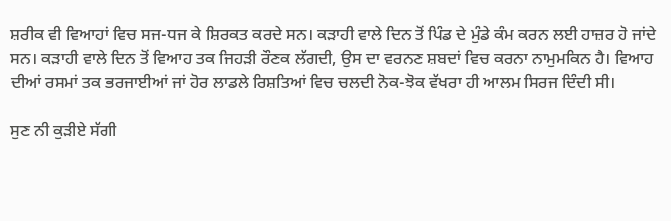ਸ਼ਰੀਕ ਵੀ ਵਿਆਹਾਂ ਵਿਚ ਸਜ-ਧਜ ਕੇ ਸ਼ਿਰਕਤ ਕਰਦੇ ਸਨ। ਕੜਾਹੀ ਵਾਲੇ ਦਿਨ ਤੋਂ ਪਿੰਡ ਦੇ ਮੁੰਡੇ ਕੰਮ ਕਰਨ ਲਈ ਹਾਜ਼ਰ ਹੋ ਜਾਂਦੇ ਸਨ। ਕੜਾਹੀ ਵਾਲੇ ਦਿਨ ਤੋਂ ਵਿਆਹ ਤਕ ਜਿਹੜੀ ਰੌਣਕ ਲੱਗਦੀ, ਉਸ ਦਾ ਵਰਨਣ ਸ਼ਬਦਾਂ ਵਿਚ ਕਰਨਾ ਨਾਮੁਮਕਿਨ ਹੈ। ਵਿਆਹ ਦੀਆਂ ਰਸਮਾਂ ਤਕ ਭਰਜਾਈਆਂ ਜਾਂ ਹੋਰ ਲਾਡਲੇ ਰਿਸ਼ਤਿਆਂ ਵਿਚ ਚਲਦੀ ਨੋਕ-ਝੋਕ ਵੱਖਰਾ ਹੀ ਆਲਮ ਸਿਰਜ ਦਿੰਦੀ ਸੀ।

ਸੁਣ ਨੀ ਕੁੜੀਏ ਸੱਗੀ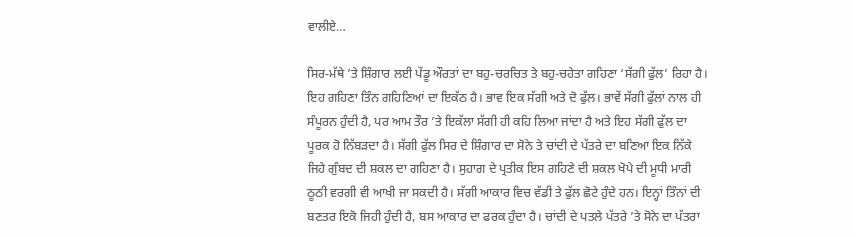ਵਾਲੀਏ…

ਸਿਰ-ਮੱਥੇ ’ਤੇ ਸ਼ਿੰਗਾਰ ਲਈ ਪੇਂਡੂ ਔਰਤਾਂ ਦਾ ਬਹੁ-ਚਰਚਿਤ ਤੇ ਬਹੁ-ਚਹੇਤਾ ਗਹਿਣਾ ‘ਸੱਗੀ ਫੁੱਲ’ ਰਿਹਾ ਹੈ। ਇਹ ਗਹਿਣਾ ਤਿੰਨ ਗਹਿਣਿਆਂ ਦਾ ਇਕੱਠ ਹੈ। ਭਾਵ ਇਕ ਸੱਗੀ ਅਤੇ ਦੋ ਫੁੱਲ। ਭਾਵੇਂ ਸੱਗੀ ਫੁੱਲਾਂ ਨਾਲ ਹੀ ਸੰਪੂਰਨ ਹੁੰਦੀ ਹੈ, ਪਰ ਆਮ ਤੌਰ ’ਤੇ ਇਕੱਲਾ ਸੱਗੀ ਹੀ ਕਹਿ ਲਿਆ ਜਾਂਦਾ ਹੈ ਅਤੇ ਇਹ ਸੱਗੀ ਫੁੱਲ ਦਾ ਪੂਰਕ ਹੋ ਨਿੱਬੜਦਾ ਹੈ। ਸੱਗੀ ਫੁੱਲ ਸਿਰ ਦੇ ਸ਼ਿੰਗਾਰ ਦਾ ਸੋਨੇ ਤੇ ਚਾਂਦੀ ਦੇ ਪੱਤਰੇ ਦਾ ਬਣਿਆ ਇਕ ਨਿੱਕੇ ਜਿਹੇ ਗੁੰਬਦ ਦੀ ਸ਼ਕਲ ਦਾ ਗਹਿਣਾ ਹੈ। ਸੁਹਾਗ ਦੇ ਪ੍ਰਤੀਕ ਇਸ ਗਹਿਣੇ ਦੀ ਸ਼ਕਲ ਖੋਪੇ ਦੀ ਮੂਧੀ ਮਾਰੀ ਠੂਠੀ ਵਰਗੀ ਵੀ ਆਖੀ ਜਾ ਸਕਦੀ ਹੈ। ਸੱਗੀ ਆਕਾਰ ਵਿਚ ਵੱਡੀ ਤੇ ਫੁੱਲ ਛੋਟੇ ਹੁੰਦੇ ਹਨ। ਇਨ੍ਹਾਂ ਤਿੰਨਾਂ ਦੀ ਬਣਤਰ ਇਕੋ ਜਿਹੀ ਹੁੰਦੀ ਹੈ, ਬਸ ਆਕਾਰ ਦਾ ਫਰਕ ਹੁੰਦਾ ਹੈ। ਚਾਂਦੀ ਦੇ ਪਤਲੇ ਪੱਤਰੇ ’ਤੇ ਸੋਨੇ ਦਾ ਪੱਤਰਾ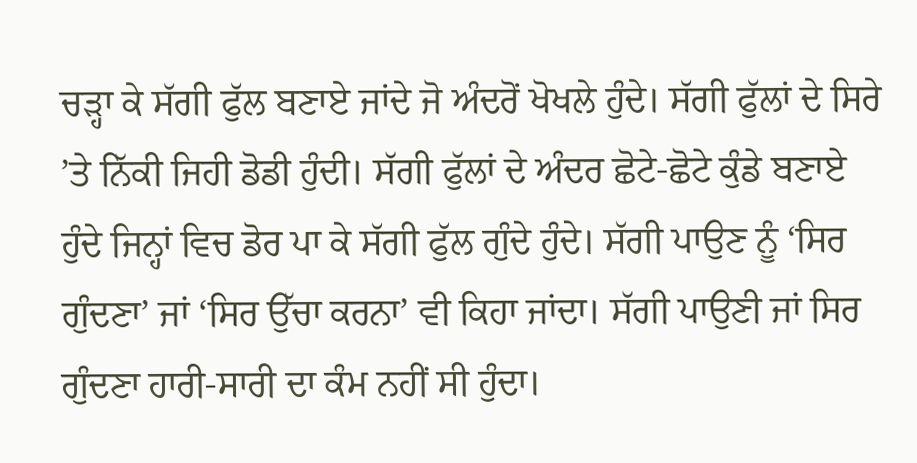ਚੜ੍ਹਾ ਕੇ ਸੱਗੀ ਫੁੱਲ ਬਣਾਏ ਜਾਂਦੇ ਜੋ ਅੰਦਰੋਂ ਖੋਖਲੇ ਹੁੰਦੇ। ਸੱਗੀ ਫੁੱਲਾਂ ਦੇ ਸਿਰੇ ’ਤੇ ਨਿੱਕੀ ਜਿਹੀ ਡੋਡੀ ਹੁੰਦੀ। ਸੱਗੀ ਫੁੱਲਾਂ ਦੇ ਅੰਦਰ ਛੋਟੇ-ਛੋਟੇ ਕੁੰਡੇ ਬਣਾਏ ਹੁੰਦੇ ਜਿਨ੍ਹਾਂ ਵਿਚ ਡੋਰ ਪਾ ਕੇ ਸੱਗੀ ਫੁੱਲ ਗੁੰਦੇ ਹੁੰਦੇ। ਸੱਗੀ ਪਾਉਣ ਨੂੰ ‘ਸਿਰ ਗੁੰਦਣਾ’ ਜਾਂ ‘ਸਿਰ ਉੱਚਾ ਕਰਨਾ’ ਵੀ ਕਿਹਾ ਜਾਂਦਾ। ਸੱਗੀ ਪਾਉਣੀ ਜਾਂ ਸਿਰ ਗੁੰਦਣਾ ਹਾਰੀ-ਸਾਰੀ ਦਾ ਕੰਮ ਨਹੀਂ ਸੀ ਹੁੰਦਾ।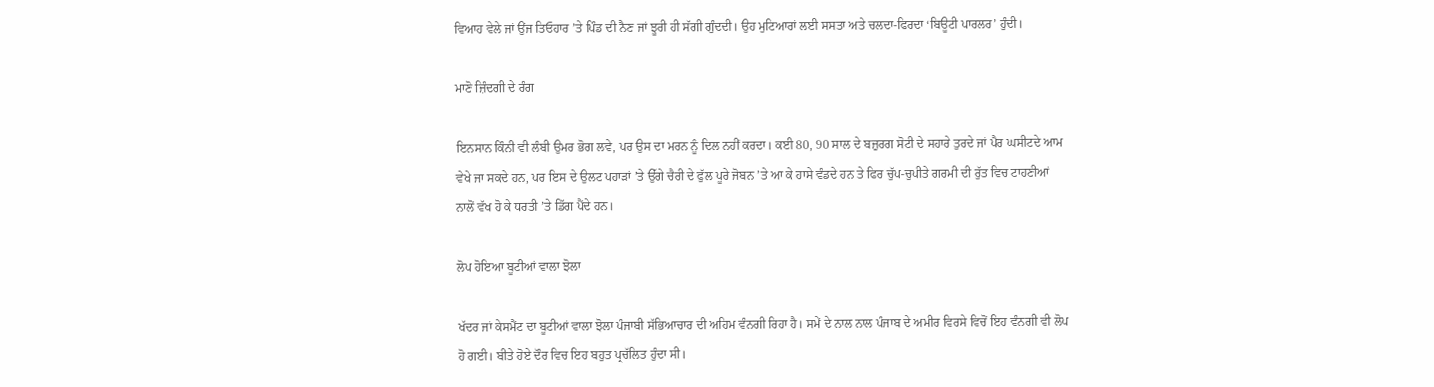ਵਿਆਹ ਵੇਲੇ ਜਾਂ ਉਂਜ ਤਿਓਹਾਰ ’ਤੇ ਪਿੰਡ ਦੀ ਨੈਣ ਜਾਂ ਝੂਰੀ ਹੀ ਸੱਗੀ ਗੁੰਦਦੀ। ਉਹ ਮੁਟਿਆਰਾਂ ਲਈ ਸਸਤਾ ਅਤੇ ਚਲਦਾ-ਫਿਰਦਾ ‘ਬਿਊਟੀ ਪਾਰਲਰ’ ਹੁੰਦੀ।

ਮਾਣੋ ਜ਼ਿੰਦਗੀ ਦੇ ਰੰਗ

ਇਨਸਾਨ ਕਿੰਨੀ ਵੀ ਲੰਬੀ ਉਮਰ ਭੋਗ ਲਵੇ, ਪਰ ਉਸ ਦਾ ਮਰਨ ਨੂੰ ਦਿਲ ਨਹੀਂ ਕਰਦਾ। ਕਈ 80, 90 ਸਾਲ ਦੇ ਬਜ਼ੁਰਗ ਸੋਟੀ ਦੇ ਸਹਾਰੇ ਤੁਰਦੇ ਜਾਂ ਪੈਰ ਘਸੀਟਦੇ ਆਮ ਵੇਖੇ ਜਾ ਸਕਦੇ ਹਨ, ਪਰ ਇਸ ਦੇ ਉਲਟ ਪਹਾੜਾਂ ’ਤੇ ਉੱਗੇ ਚੈਰੀ ਦੇ ਫੁੱਲ ਪੂਰੇ ਜੋਬਨ ’ਤੇ ਆ ਕੇ ਹਾਸੇ ਵੰਡਦੇ ਹਨ ਤੇ ਫਿਰ ਚੁੱਪ-ਚੁਪੀਤੇ ਗਰਮੀ ਦੀ ਰੁੱਤ ਵਿਚ ਟਾਹਣੀਆਂ ਨਾਲੋਂ ਵੱਖ ਹੋ ਕੇ ਧਰਤੀ ’ਤੇ ਡਿੱਗ ਪੈਂਦੇ ਹਨ।

ਲੋਪ ਹੋਇਆ ਬੂਟੀਆਂ ਵਾਲਾ ਝੋਲਾ

ਖੱਦਰ ਜਾਂ ਕੇਸਮੈਂਟ ਦਾ ਬੂਟੀਆਂ ਵਾਲਾ ਝੋਲਾ ਪੰਜਾਬੀ ਸੱਭਿਆਚਾਰ ਦੀ ਅਹਿਮ ਵੰਨਗੀ ਰਿਹਾ ਹੈ। ਸਮੇਂ ਦੇ ਨਾਲ ਨਾਲ ਪੰਜਾਬ ਦੇ ਅਮੀਰ ਵਿਰਸੇ ਵਿਚੋਂ ਇਹ ਵੰਨਗੀ ਵੀ ਲੋਪ ਹੋ ਗਈ। ਬੀਤੇ ਹੋਏ ਦੌਰ ਵਿਚ ਇਹ ਬਹੁਤ ਪ੍ਰਚੱਲਿਤ ਹੁੰਦਾ ਸੀ।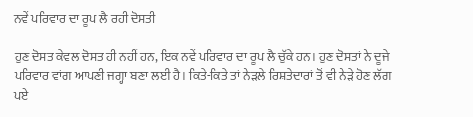ਨਵੇਂ ਪਰਿਵਾਰ ਦਾ ਰੂਪ ਲੈ ਰਹੀ ਦੋਸਤੀ

ਹੁਣ ਦੋਸਤ ਕੇਵਲ ਦੋਸਤ ਹੀ ਨਹੀਂ ਹਨ, ਇਕ ਨਵੇਂ ਪਰਿਵਾਰ ਦਾ ਰੂਪ ਲੈ ਚੁੱਕੇ ਹਨ। ਹੁਣ ਦੋਸਤਾਂ ਨੇ ਦੂਜੇ ਪਰਿਵਾਰ ਵਾਂਗ ਆਪਣੀ ਜਗ੍ਹਾ ਬਣਾ ਲਈ ਹੈ। ਕਿਤੇ-ਕਿਤੇ ਤਾਂ ਨੇੜਲੇ ਰਿਸ਼ਤੇਦਾਰਾਂ ਤੋਂ ਵੀ ਨੇੜੇ ਹੋਣ ਲੱਗ ਪਏ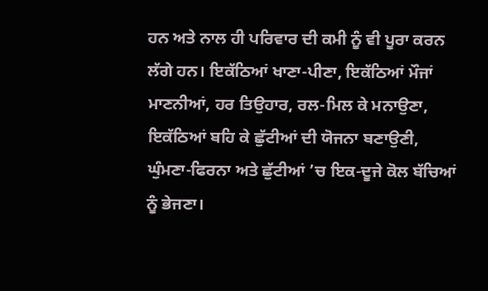ਹਨ ਅਤੇ ਨਾਲ ਹੀ ਪਰਿਵਾਰ ਦੀ ਕਮੀ ਨੂੰ ਵੀ ਪੂਰਾ ਕਰਨ ਲੱਗੇ ਹਨ। ਇਕੱਠਿਆਂ ਖਾਣਾ-ਪੀਣਾ, ਇਕੱਠਿਆਂ ਮੌਜਾਂ ਮਾਣਨੀਆਂ, ਹਰ ਤਿਉਹਾਰ, ਰਲ-ਮਿਲ ਕੇ ਮਨਾਉਣਾ, ਇਕੱਠਿਆਂ ਬਹਿ ਕੇ ਛੁੱਟੀਆਂ ਦੀ ਯੋਜਨਾ ਬਣਾਉਣੀ, ਘੁੰਮਣਾ-ਫਿਰਨਾ ਅਤੇ ਛੁੱਟੀਆਂ ’ਚ ਇਕ-ਦੂਜੇ ਕੋਲ ਬੱਚਿਆਂ ਨੂੰ ਭੇਜਣਾ।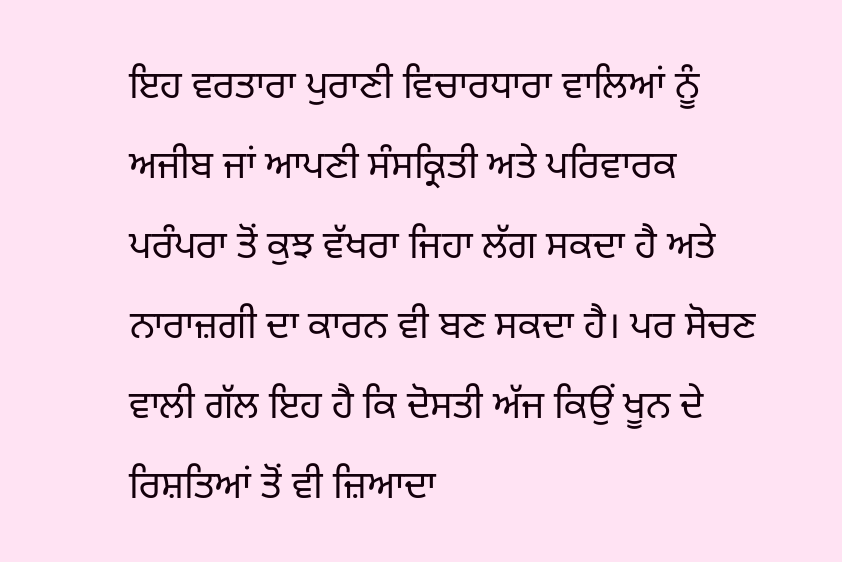ਇਹ ਵਰਤਾਰਾ ਪੁਰਾਣੀ ਵਿਚਾਰਧਾਰਾ ਵਾਲਿਆਂ ਨੂੰ ਅਜੀਬ ਜਾਂ ਆਪਣੀ ਸੰਸਕ੍ਰਿਤੀ ਅਤੇ ਪਰਿਵਾਰਕ ਪਰੰਪਰਾ ਤੋਂ ਕੁਝ ਵੱਖਰਾ ਜਿਹਾ ਲੱਗ ਸਕਦਾ ਹੈ ਅਤੇ ਨਾਰਾਜ਼ਗੀ ਦਾ ਕਾਰਨ ਵੀ ਬਣ ਸਕਦਾ ਹੈ। ਪਰ ਸੋਚਣ ਵਾਲੀ ਗੱਲ ਇਹ ਹੈ ਕਿ ਦੋਸਤੀ ਅੱਜ ਕਿਉਂ ਖੂਨ ਦੇ ਰਿਸ਼ਤਿਆਂ ਤੋਂ ਵੀ ਜ਼ਿਆਦਾ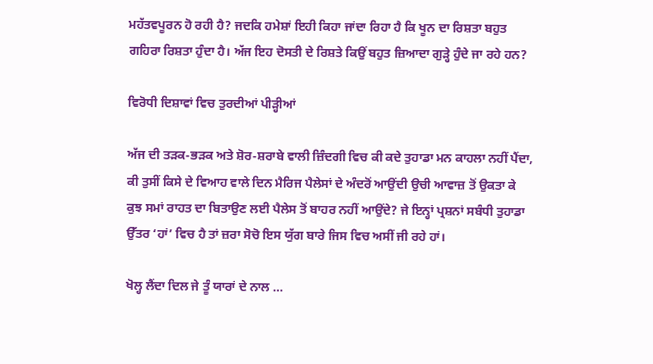ਮਹੱਤਵਪੂਰਨ ਹੋ ਰਹੀ ਹੈ? ਜਦਕਿ ਹਮੇਸ਼ਾਂ ਇਹੀ ਕਿਹਾ ਜਾਂਦਾ ਰਿਹਾ ਹੈ ਕਿ ਖੂਨ ਦਾ ਰਿਸ਼ਤਾ ਬਹੁਤ ਗਹਿਰਾ ਰਿਸ਼ਤਾ ਹੁੰਦਾ ਹੈ। ਅੱਜ ਇਹ ਦੋਸਤੀ ਦੇ ਰਿਸ਼ਤੇ ਕਿਉਂ ਬਹੁਤ ਜ਼ਿਆਦਾ ਗੁੜ੍ਹੇ ਹੁੰਦੇ ਜਾ ਰਹੇ ਹਨ?

ਵਿਰੋਧੀ ਦਿਸ਼ਾਵਾਂ ਵਿਚ ਤੁਰਦੀਆਂ ਪੀੜ੍ਹੀਆਂ

ਅੱਜ ਦੀ ਤੜਕ-ਭੜਕ ਅਤੇ ਸ਼ੋਰ-ਸ਼ਰਾਬੇ ਵਾਲੀ ਜ਼ਿੰਦਗੀ ਵਿਚ ਕੀ ਕਦੇ ਤੁਹਾਡਾ ਮਨ ਕਾਹਲਾ ਨਹੀਂ ਪੈਂਦਾ, ਕੀ ਤੁਸੀਂ ਕਿਸੇ ਦੇ ਵਿਆਹ ਵਾਲੇ ਦਿਨ ਮੈਰਿਜ ਪੈਲੇਸਾਂ ਦੇ ਅੰਦਰੋਂ ਆਉਂਦੀ ਉਚੀ ਆਵਾਜ਼ ਤੋਂ ਉਕਤਾ ਕੇ ਕੁਝ ਸਮਾਂ ਰਾਹਤ ਦਾ ਬਿਤਾਉਣ ਲਈ ਪੈਲੇਸ ਤੋਂ ਬਾਹਰ ਨਹੀਂ ਆਉਂਦੇ? ਜੇ ਇਨ੍ਹਾਂ ਪ੍ਰਸ਼ਨਾਂ ਸਬੰਧੀ ਤੁਹਾਡਾ ਉੱਤਰ ‘ਹਾਂ’ ਵਿਚ ਹੈ ਤਾਂ ਜ਼ਰਾ ਸੋਚੋ ਇਸ ਯੁੱਗ ਬਾਰੇ ਜਿਸ ਵਿਚ ਅਸੀਂ ਜੀ ਰਹੇ ਹਾਂ।

ਖੋਲ੍ਹ ਲੈਂਦਾ ਦਿਲ ਜੇ ਤੂੰ ਯਾਰਾਂ ਦੇ ਨਾਲ …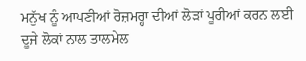ਮਨੁੱਖ ਨੂੰ ਆਪਣੀਆਂ ਰੋਜ਼ਮਰ੍ਹਾ ਦੀਆਂ ਲੋੜਾਂ ਪੂਰੀਆਂ ਕਰਨ ਲਈ ਦੂਜੇ ਲੋਕਾਂ ਨਾਲ ਤਾਲਮੇਲ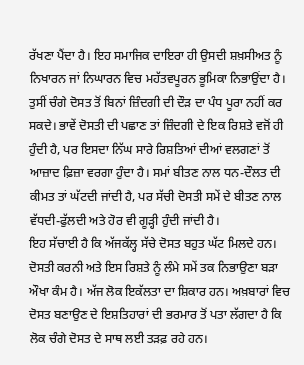ਰੱਖਣਾ ਪੈਂਦਾ ਹੈ। ਇਹ ਸਮਾਜਿਕ ਦਾਇਰਾ ਹੀ ਉਸਦੀ ਸ਼ਖ਼ਸੀਅਤ ਨੂੰ ਨਿਖਾਰਨ ਜਾਂ ਨਿਘਾਰਨ ਵਿਚ ਮਹੱਤਵਪੂਰਨ ਭੂਮਿਕਾ ਨਿਭਾਉਂਦਾ ਹੈ। ਤੁਸੀਂ ਚੰਗੇ ਦੋਸਤ ਤੋਂ ਬਿਨਾਂ ਜ਼ਿੰਦਗੀ ਦੀ ਦੌੜ ਦਾ ਪੰਧ ਪੂਰਾ ਨਹੀਂ ਕਰ ਸਕਦੇ। ਭਾਵੇਂ ਦੋਸਤੀ ਦੀ ਪਛਾਣ ਤਾਂ ਜ਼ਿੰਦਗੀ ਦੇ ਇਕ ਰਿਸ਼ਤੇ ਵਜੋਂ ਹੀ ਹੁੰਦੀ ਹੈ, ਪਰ ਇਸਦਾ ਨਿੱਘ ਸਾਰੇ ਰਿਸ਼ਤਿਆਂ ਦੀਆਂ ਵਲਗਣਾਂ ਤੋਂ ਆਜ਼ਾਦ ਫ਼ਿਜ਼ਾ ਵਰਗਾ ਹੁੰਦਾ ਹੈ। ਸਮਾਂ ਬੀਤਣ ਨਾਲ ਧਨ-ਦੌਲਤ ਦੀ ਕੀਮਤ ਤਾਂ ਘੱਟਦੀ ਜਾਂਦੀ ਹੈ, ਪਰ ਸੱਚੀ ਦੋਸਤੀ ਸਮੇਂ ਦੇ ਬੀਤਣ ਨਾਲ ਵੱਧਦੀ-ਫੁੱਲਦੀ ਅਤੇ ਹੋਰ ਵੀ ਗੂੜ੍ਹੀ ਹੁੰਦੀ ਜਾਂਦੀ ਹੈ।
ਇਹ ਸੱਚਾਈ ਹੈ ਕਿ ਅੱਜਕੱਲ੍ਹ ਸੱਚੇ ਦੋਸਤ ਬਹੁਤ ਘੱਟ ਮਿਲਦੇ ਹਨ। ਦੋਸਤੀ ਕਰਨੀ ਅਤੇ ਇਸ ਰਿਸ਼ਤੇ ਨੂੰ ਲੰਮੇ ਸਮੇਂ ਤਕ ਨਿਭਾਉਣਾ ਬੜਾ ਔਖਾ ਕੰਮ ਹੈ। ਅੱਜ ਲੋਕ ਇਕੱਲਤਾ ਦਾ ਸ਼ਿਕਾਰ ਹਨ। ਅਖ਼ਬਾਰਾਂ ਵਿਚ ਦੋਸਤ ਬਣਾਉਣ ਦੇ ਇਸ਼ਤਿਹਾਰਾਂ ਦੀ ਭਰਮਾਰ ਤੋਂ ਪਤਾ ਲੱਗਦਾ ਹੈ ਕਿ ਲੋਕ ਚੰਗੇ ਦੋਸਤ ਦੇ ਸਾਥ ਲਈ ਤੜਫ਼ ਰਹੇ ਹਨ।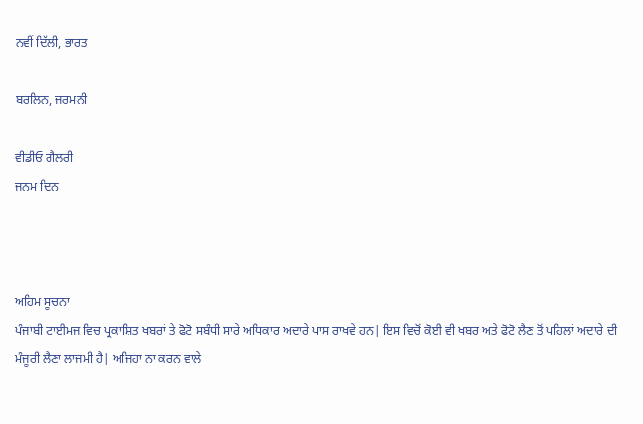ਨਵੀਂ ਦਿੱਲੀ, ਭਾਰਤ

ਬਰਲਿਨ, ਜਰਮਨੀ

ਵੀਡੀਓ ਗੈਲਰੀ
ਜਨਮ ਦਿਨ



ਅਹਿਮ ਸੂਚਨਾ
ਪੰਜਾਬੀ ਟਾਈਮਜ ਵਿਚ ਪ੍ਰਕਾਸ਼ਿਤ ਖਬਰਾਂ ਤੇ ਫੋਟੋ ਸਬੰਧੀ ਸਾਰੇ ਅਧਿਕਾਰ ਅਦਾਰੇ ਪਾਸ ਰਾਖਵੇ ਹਨ| ਇਸ ਵਿਚੋਂ ਕੋਈ ਵੀ ਖਬਰ ਅਤੇ ਫੋਟੋ ਲੈਣ ਤੋਂ ਪਹਿਲਾਂ ਅਦਾਰੇ ਦੀ ਮੰਜੂਰੀ ਲੈਣਾ ਲਾਜਮੀ ਹੈ| ਅਜਿਹਾ ਨਾ ਕਰਨ ਵਾਲੇ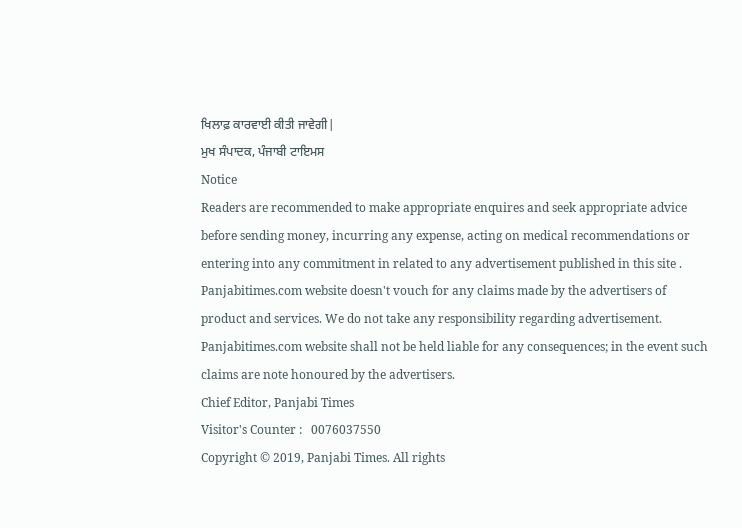ਖਿਲਾਫ਼ ਕਾਰਵਾਈ ਕੀਤੀ ਜਾਵੇਗੀ|
ਮੁਖ ਸੰਪਾਦਕ, ਪੰਜਾਬੀ ਟਾਇਮਸ
Notice
Readers are recommended to make appropriate enquires and seek appropriate advice before sending money, incurring any expense, acting on medical recommendations or entering into any commitment in related to any advertisement published in this site . Panjabitimes.com website doesn't vouch for any claims made by the advertisers of product and services. We do not take any responsibility regarding advertisement. Panjabitimes.com website shall not be held liable for any consequences; in the event such claims are note honoured by the advertisers.
Chief Editor, Panjabi Times
Visitor's Counter :   0076037550
Copyright © 2019, Panjabi Times. All rights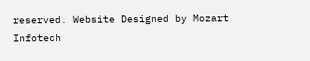reserved. Website Designed by Mozart Infotech